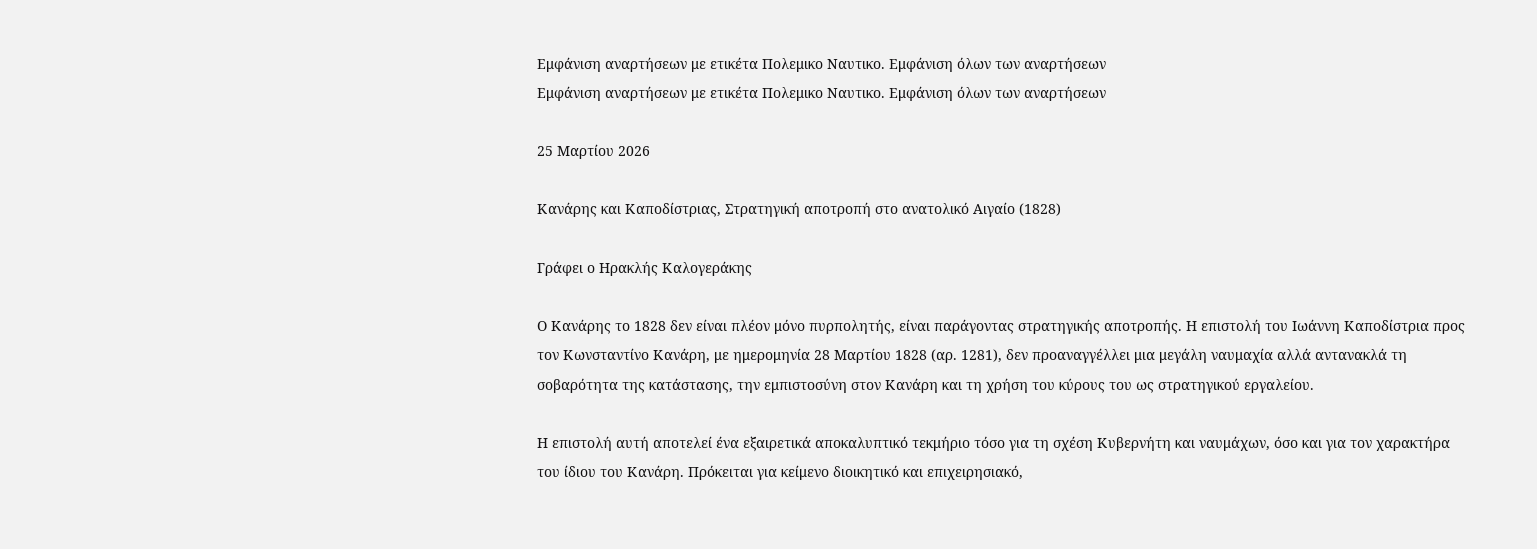Εμφάνιση αναρτήσεων με ετικέτα Πολεμικο Ναυτικο. Εμφάνιση όλων των αναρτήσεων
Εμφάνιση αναρτήσεων με ετικέτα Πολεμικο Ναυτικο. Εμφάνιση όλων των αναρτήσεων

25 Μαρτίου 2026

Κανάρης και Καποδίστριας, Στρατηγική αποτροπή στο ανατολικό Αιγαίο (1828)

Γράφει ο Ηρακλής Καλογεράκης

Ο Κανάρης το 1828 δεν είναι πλέον μόνο πυρπολητής, είναι παράγοντας στρατηγικής αποτροπής. Η επιστολή του Ιωάννη Καποδίστρια προς τον Κωνσταντίνο Κανάρη, με ημερομηνία 28 Μαρτίου 1828 (αρ. 1281), δεν προαναγγέλλει μια μεγάλη ναυμαχία αλλά αντανακλά τη σοβαρότητα της κατάστασης, την εμπιστοσύνη στον Κανάρη και τη χρήση του κύρους του ως στρατηγικού εργαλείου.

Η επιστολή αυτή αποτελεί ένα εξαιρετικά αποκαλυπτικό τεκμήριο τόσο για τη σχέση Κυβερνήτη και ναυμάχων, όσο και για τον χαρακτήρα του ίδιου του Κανάρη. Πρόκειται για κείμενο διοικητικό και επιχειρησιακό,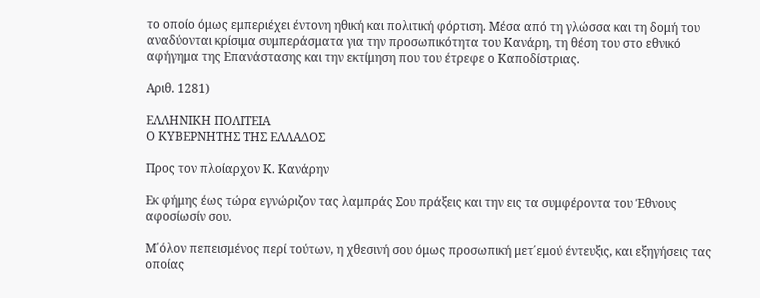το οποίο όμως εμπεριέχει έντονη ηθική και πολιτική φόρτιση. Μέσα από τη γλώσσα και τη δομή του αναδύονται κρίσιμα συμπεράσματα για την προσωπικότητα του Κανάρη, τη θέση του στο εθνικό αφήγημα της Επανάστασης και την εκτίμηση που του έτρεφε ο Καποδίστριας.

Αριθ. 1281)

ΕΛΛΗΝΙΚΗ ΠΟΛΙΤΕΙΑ
Ο ΚΥΒΕΡΝΗΤΗΣ ΤΗΣ ΕΛΛΑΔΟΣ

Προς τον πλοίαρχον Κ. Κανάρην

Εκ φήμης έως τώρα εγνώριζον τας λαμπράς Σου πράξεις και την εις τα συμφέροντα του Έθνους αφοσίωσίν σου.

Μ΄όλον πεπεισμένος περί τούτων, η χθεσινή σου όμως προσωπική μετ΄εμού έντευξις, και εξηγήσεις τας οποίας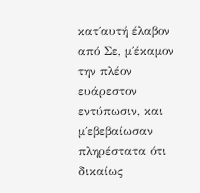κατ΄αυτή έλαβον από Σε, μ΄έκαμον την πλέον ευάρεστον εντύπωσιν, και μ΄εβεβαίωσαν πληρέστατα ότι δικαίως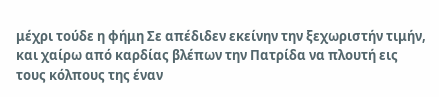μέχρι τούδε η φήμη Σε απέδιδεν εκείνην την ξεχωριστήν τιμήν, και χαίρω από καρδίας βλέπων την Πατρίδα να πλουτή εις τους κόλπους της έναν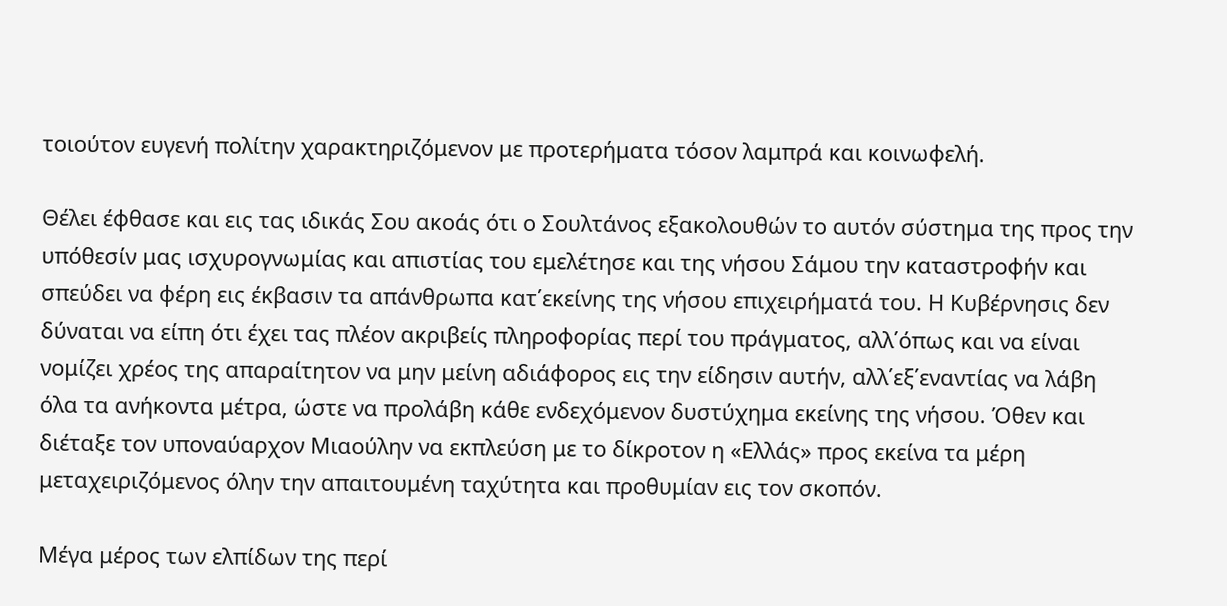τοιούτον ευγενή πολίτην χαρακτηριζόμενον με προτερήματα τόσον λαμπρά και κοινωφελή.

Θέλει έφθασε και εις τας ιδικάς Σου ακοάς ότι ο Σουλτάνος εξακολουθών το αυτόν σύστημα της προς την υπόθεσίν μας ισχυρογνωμίας και απιστίας του εμελέτησε και της νήσου Σάμου την καταστροφήν και σπεύδει να φέρη εις έκβασιν τα απάνθρωπα κατ΄εκείνης της νήσου επιχειρήματά του. Η Κυβέρνησις δεν δύναται να είπη ότι έχει τας πλέον ακριβείς πληροφορίας περί του πράγματος, αλλ΄όπως και να είναι νομίζει χρέος της απαραίτητον να μην μείνη αδιάφορος εις την είδησιν αυτήν, αλλ΄εξ΄εναντίας να λάβη όλα τα ανήκοντα μέτρα, ώστε να προλάβη κάθε ενδεχόμενον δυστύχημα εκείνης της νήσου. Όθεν και διέταξε τον υποναύαρχον Μιαούλην να εκπλεύση με το δίκροτον η «Ελλάς» προς εκείνα τα μέρη μεταχειριζόμενος όλην την απαιτουμένη ταχύτητα και προθυμίαν εις τον σκοπόν.

Μέγα μέρος των ελπίδων της περί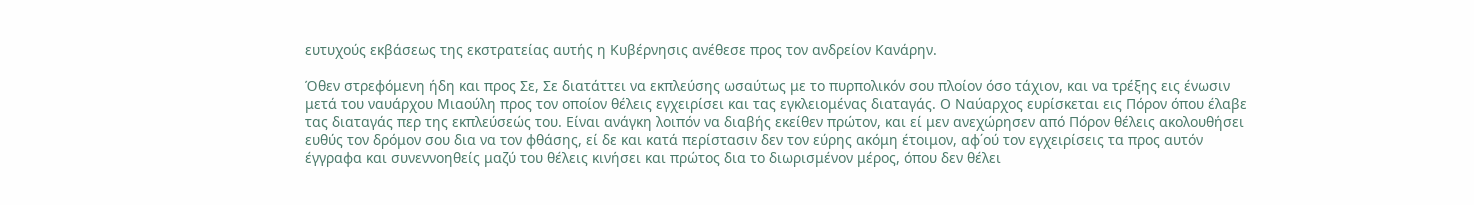ευτυχούς εκβάσεως της εκστρατείας αυτής η Κυβέρνησις ανέθεσε προς τον ανδρείον Κανάρην.

Όθεν στρεφόμενη ήδη και προς Σε, Σε διατάττει να εκπλεύσης ωσαύτως με το πυρπολικόν σου πλοίον όσο τάχιον, και να τρέξης εις ένωσιν μετά του ναυάρχου Μιαούλη προς τον οποίον θέλεις εγχειρίσει και τας εγκλειομένας διαταγάς. Ο Ναύαρχος ευρίσκεται εις Πόρον όπου έλαβε τας διαταγάς περ της εκπλεύσεώς του. Είναι ανάγκη λοιπόν να διαβής εκείθεν πρώτον, και εί μεν ανεχώρησεν από Πόρον θέλεις ακολουθήσει ευθύς τον δρόμον σου δια να τον φθάσης, εί δε και κατά περίστασιν δεν τον εύρης ακόμη έτοιμον, αφ΄ού τον εγχειρίσεις τα προς αυτόν έγγραφα και συνεννοηθείς μαζύ του θέλεις κινήσει και πρώτος δια το διωρισμένον μέρος, όπου δεν θέλει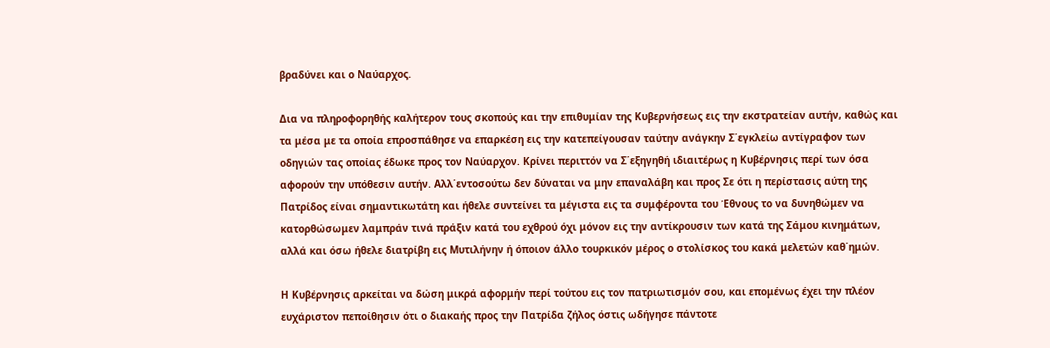βραδύνει και ο Ναύαρχος.

Δια να πληροφορηθής καλήτερον τους σκοπούς και την επιθυμίαν της Κυβερνήσεως εις την εκστρατείαν αυτήν, καθώς και τα μέσα με τα οποία επροσπάθησε να επαρκέση εις την κατεπείγουσαν ταύτην ανάγκην Σ΄εγκλείω αντίγραφον των οδηγιών τας οποίας έδωκε προς τον Ναύαρχον. Κρίνει περιττόν να Σ΄εξηγηθή ιδιαιτέρως η Κυβέρνησις περί των όσα αφορούν την υπόθεσιν αυτήν. Αλλ΄εντοσούτω δεν δύναται να μην επαναλάβη και προς Σε ότι η περίστασις αύτη της Πατρίδος είναι σημαντικωτάτη και ήθελε συντείνει τα μέγιστα εις τα συμφέροντα του Έθνους το να δυνηθώμεν να κατορθώσωμεν λαμπράν τινά πράξιν κατά του εχθρού όχι μόνον εις την αντίκρουσιν των κατά της Σάμου κινημάτων, αλλά και όσω ήθελε διατρίβη εις Μυτιλήνην ή όποιον άλλο τουρκικόν μέρος ο στολίσκος του κακά μελετών καθ΄ημών.

Η Κυβέρνησις αρκείται να δώση μικρά αφορμήν περί τούτου εις τον πατριωτισμόν σου, και επομένως έχει την πλέον ευχάριστον πεποίθησιν ότι ο διακαής προς την Πατρίδα ζήλος όστις ωδήγησε πάντοτε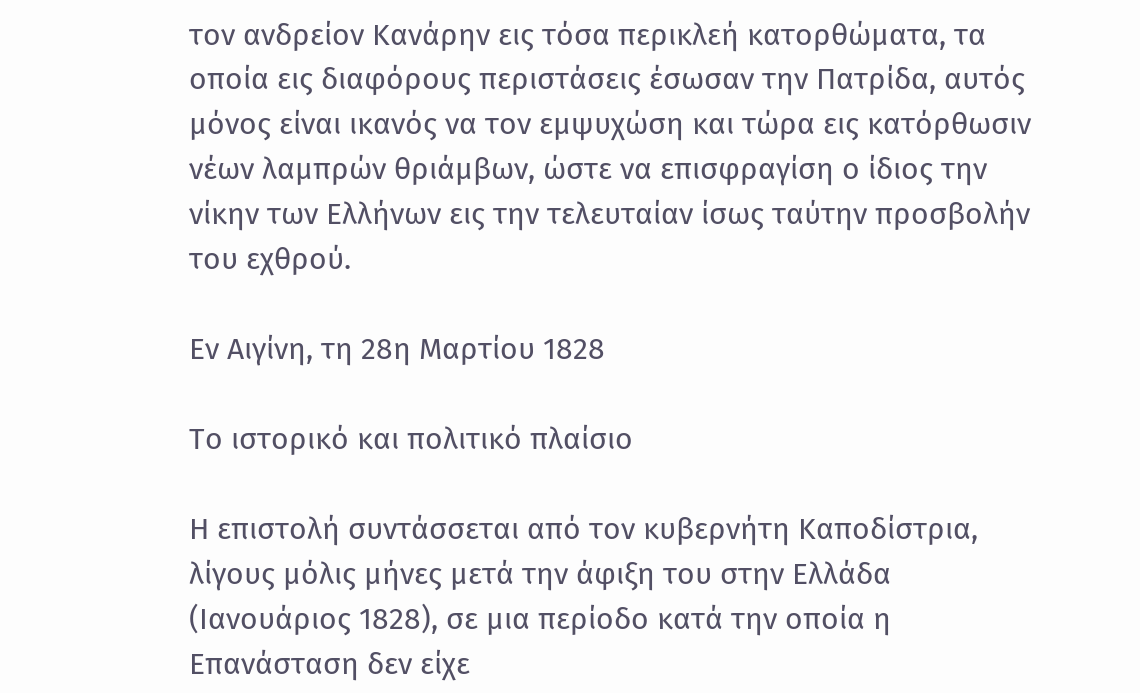τον ανδρείον Κανάρην εις τόσα περικλεή κατορθώματα, τα οποία εις διαφόρους περιστάσεις έσωσαν την Πατρίδα, αυτός μόνος είναι ικανός να τον εμψυχώση και τώρα εις κατόρθωσιν νέων λαμπρών θριάμβων, ώστε να επισφραγίση ο ίδιος την νίκην των Ελλήνων εις την τελευταίαν ίσως ταύτην προσβολήν του εχθρού.

Εν Αιγίνη, τη 28η Μαρτίου 1828

Το ιστορικό και πολιτικό πλαίσιο

Η επιστολή συντάσσεται από τον κυβερνήτη Καποδίστρια, λίγους μόλις μήνες μετά την άφιξη του στην Ελλάδα (Ιανουάριος 1828), σε μια περίοδο κατά την οποία η Επανάσταση δεν είχε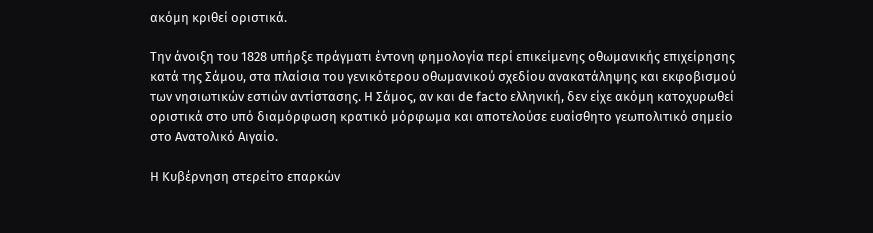ακόμη κριθεί οριστικά.

Την άνοιξη του 1828 υπήρξε πράγματι έντονη φημολογία περί επικείμενης οθωμανικής επιχείρησης κατά της Σάμου, στα πλαίσια του γενικότερου οθωμανικού σχεδίου ανακατάληψης και εκφοβισμού των νησιωτικών εστιών αντίστασης. Η Σάμος, αν και de facto ελληνική, δεν είχε ακόμη κατοχυρωθεί οριστικά στο υπό διαμόρφωση κρατικό μόρφωμα και αποτελούσε ευαίσθητο γεωπολιτικό σημείο στο Ανατολικό Αιγαίο.

Η Κυβέρνηση στερείτο επαρκών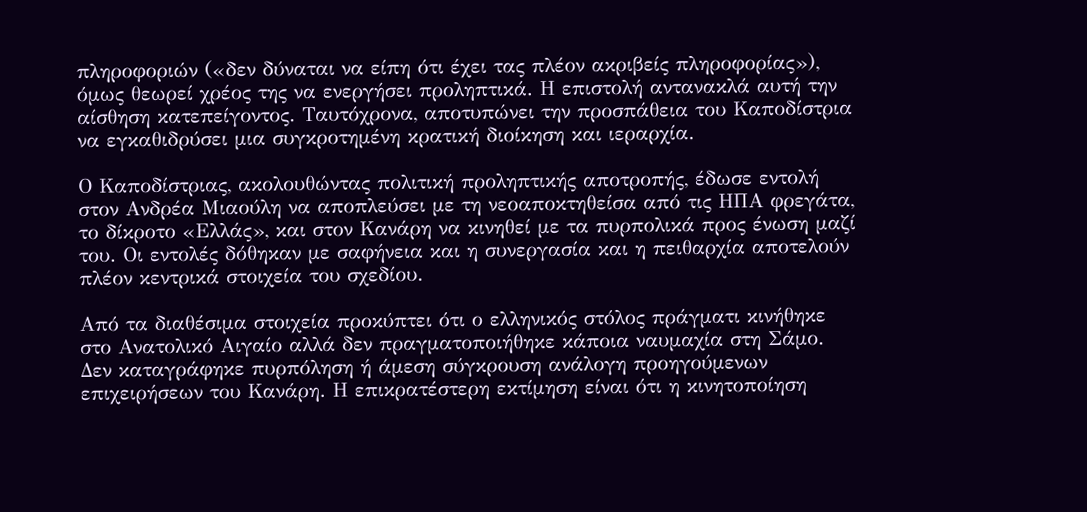πληροφοριών («δεν δύναται να είπη ότι έχει τας πλέον ακριβείς πληροφορίας»), όμως θεωρεί χρέος της να ενεργήσει προληπτικά. Η επιστολή αντανακλά αυτή την αίσθηση κατεπείγοντος. Ταυτόχρονα, αποτυπώνει την προσπάθεια του Καποδίστρια να εγκαθιδρύσει μια συγκροτημένη κρατική διοίκηση και ιεραρχία.

Ο Καποδίστριας, ακολουθώντας πολιτική προληπτικής αποτροπής, έδωσε εντολή στον Ανδρέα Μιαούλη να αποπλεύσει με τη νεοαποκτηθείσα από τις ΗΠΑ φρεγάτα, το δίκροτο «Ελλάς», και στον Κανάρη να κινηθεί με τα πυρπολικά προς ένωση μαζί του. Οι εντολές δόθηκαν με σαφήνεια και η συνεργασία και η πειθαρχία αποτελούν πλέον κεντρικά στοιχεία του σχεδίου.

Από τα διαθέσιμα στοιχεία προκύπτει ότι ο ελληνικός στόλος πράγματι κινήθηκε στο Ανατολικό Αιγαίο αλλά δεν πραγματοποιήθηκε κάποια ναυμαχία στη Σάμο. Δεν καταγράφηκε πυρπόληση ή άμεση σύγκρουση ανάλογη προηγούμενων επιχειρήσεων του Κανάρη. Η επικρατέστερη εκτίμηση είναι ότι η κινητοποίηση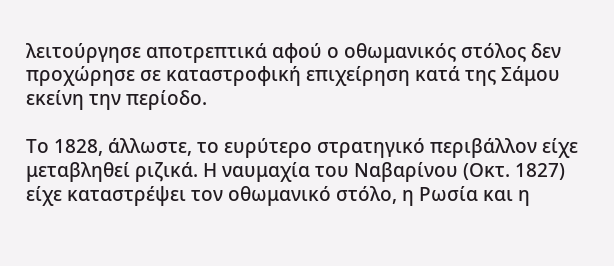λειτούργησε αποτρεπτικά αφού ο οθωμανικός στόλος δεν προχώρησε σε καταστροφική επιχείρηση κατά της Σάμου εκείνη την περίοδο.

Το 1828, άλλωστε, το ευρύτερο στρατηγικό περιβάλλον είχε μεταβληθεί ριζικά. Η ναυμαχία του Ναβαρίνου (Οκτ. 1827) είχε καταστρέψει τον οθωμανικό στόλο, η Ρωσία και η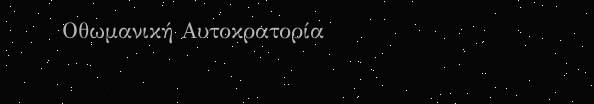Οθωμανική Αυτοκρατορία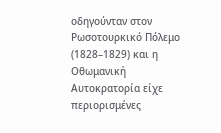οδηγούνταν στον Ρωσοτουρκικό Πόλεμο (1828–1829) και η Οθωμανική Αυτοκρατορία είχε περιορισμένες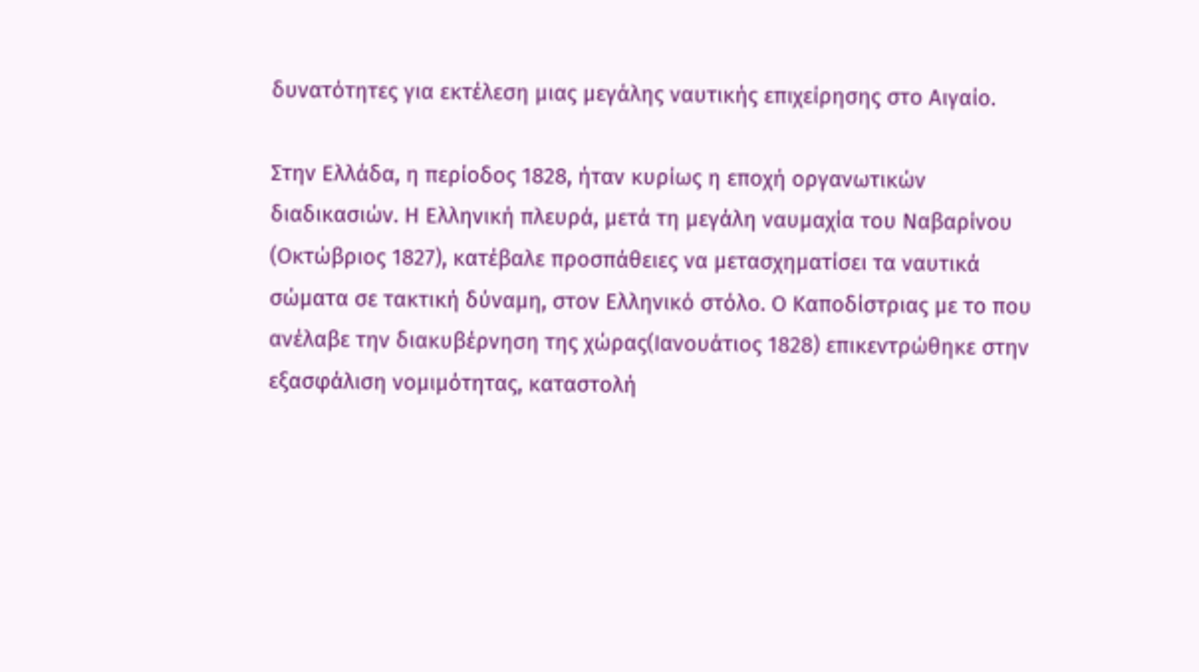δυνατότητες για εκτέλεση μιας μεγάλης ναυτικής επιχείρησης στο Αιγαίο.

Στην Ελλάδα, η περίοδος 1828, ήταν κυρίως η εποχή οργανωτικών διαδικασιών. Η Ελληνική πλευρά, μετά τη μεγάλη ναυμαχία του Ναβαρίνου (Οκτώβριος 1827), κατέβαλε προσπάθειες να μετασχηματίσει τα ναυτικά σώματα σε τακτική δύναμη, στον Ελληνικό στόλο. Ο Καποδίστριας με το που ανέλαβε την διακυβέρνηση της χώρας(Ιανουάτιος 1828) επικεντρώθηκε στην εξασφάλιση νομιμότητας, καταστολή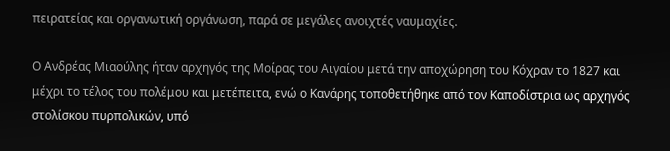πειρατείας και οργανωτική οργάνωση, παρά σε μεγάλες ανοιχτές ναυμαχίες.

Ο Ανδρέας Μιαούλης ήταν αρχηγός της Μοίρας του Αιγαίου μετά την αποχώρηση του Κόχραν το 1827 και μέχρι το τέλος του πολέμου και μετέπειτα, ενώ ο Κανάρης τοποθετήθηκε από τον Καποδίστρια ως αρχηγός στολίσκου πυρπολικών, υπό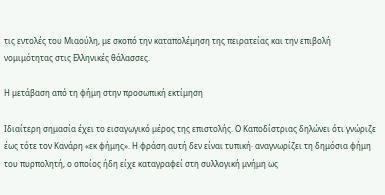τις εντολές του Μιαούλη, με σκοπό την καταπολέμηση της πειρατείας και την επιβολή νομιμότητας στις Ελληνικές θάλασσες.

Η μετάβαση από τη φήμη στην προσωπική εκτίμηση

Ιδιαίτερη σημασία έχει το εισαγωγικό μέρος της επιστολής. Ο Καποδίστριας δηλώνει ότι γνώριζε έως τότε τον Κανάρη «εκ φήμης». Η φράση αυτή δεν είναι τυπική· αναγνωρίζει τη δημόσια φήμη του πυρπολητή, ο οποίος ήδη είχε καταγραφεί στη συλλογική μνήμη ως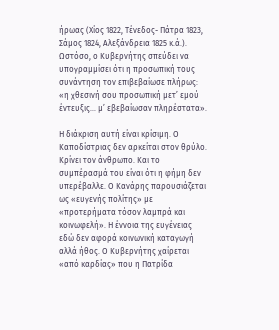ήρωας (Χίος 1822, Τένεδος- Πάτρα 1823, Σάμος 1824, Αλεξάνδρεια 1825 κ.ά.). Ωστόσο, ο Κυβερνήτης σπεύδει να υπογραμμίσει ότι η προσωπική τους συνάντηση τον επιβεβαίωσε πλήρως: «η χθεσινή σου προσωπική μετ’ εμού έντευξις… μ’ εβεβαίωσαν πληρέστατα».

Η διάκριση αυτή είναι κρίσιμη. Ο Καποδίστριας δεν αρκείται στον θρύλο. Κρίνει τον άνθρωπο. Και το συμπέρασμά του είναι ότι η φήμη δεν υπερέβαλλε. Ο Κανάρης παρουσιάζεται ως «ευγενής πολίτης» με «προτερήματα τόσον λαμπρά και κοινωφελή». Η έννοια της ευγένειας εδώ δεν αφορά κοινωνική καταγωγή αλλά ήθος. Ο Κυβερνήτης χαίρεται «από καρδίας» που η Πατρίδα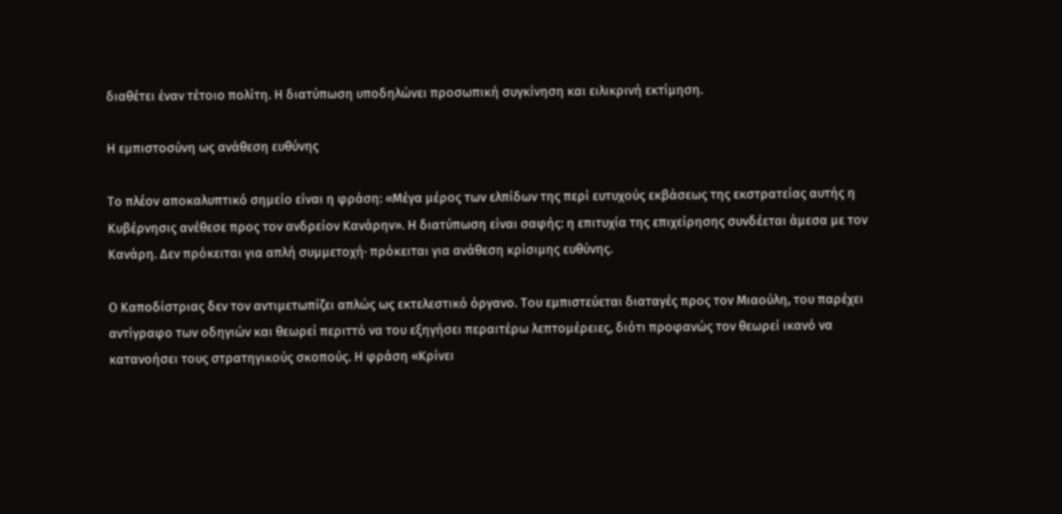διαθέτει έναν τέτοιο πολίτη. Η διατύπωση υποδηλώνει προσωπική συγκίνηση και ειλικρινή εκτίμηση.

Η εμπιστοσύνη ως ανάθεση ευθύνης

Το πλέον αποκαλυπτικό σημείο είναι η φράση: «Μέγα μέρος των ελπίδων της περί ευτυχούς εκβάσεως της εκστρατείας αυτής η Κυβέρνησις ανέθεσε προς τον ανδρείον Κανάρην». Η διατύπωση είναι σαφής: η επιτυχία της επιχείρησης συνδέεται άμεσα με τον Κανάρη. Δεν πρόκειται για απλή συμμετοχή· πρόκειται για ανάθεση κρίσιμης ευθύνης.

Ο Καποδίστριας δεν τον αντιμετωπίζει απλώς ως εκτελεστικό όργανο. Του εμπιστεύεται διαταγές προς τον Μιαούλη, του παρέχει αντίγραφο των οδηγιών και θεωρεί περιττό να του εξηγήσει περαιτέρω λεπτομέρειες, διότι προφανώς τον θεωρεί ικανό να κατανοήσει τους στρατηγικούς σκοπούς. Η φράση «Κρίνει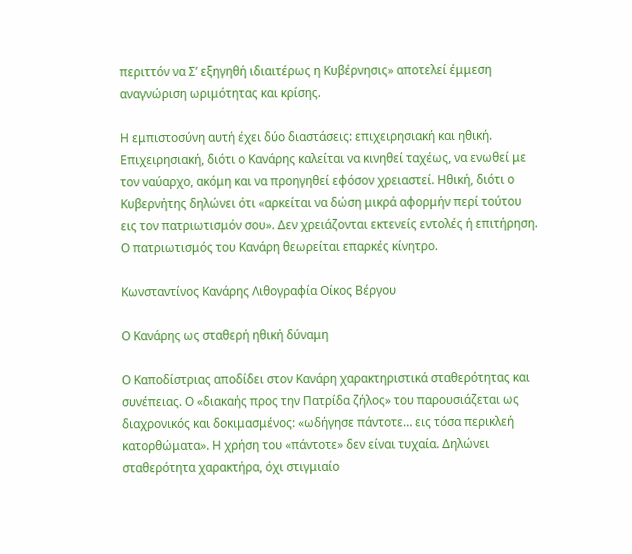περιττόν να Σ’ εξηγηθή ιδιαιτέρως η Κυβέρνησις» αποτελεί έμμεση αναγνώριση ωριμότητας και κρίσης.

Η εμπιστοσύνη αυτή έχει δύο διαστάσεις: επιχειρησιακή και ηθική. Επιχειρησιακή, διότι ο Κανάρης καλείται να κινηθεί ταχέως, να ενωθεί με τον ναύαρχο, ακόμη και να προηγηθεί εφόσον χρειαστεί. Ηθική, διότι ο Κυβερνήτης δηλώνει ότι «αρκείται να δώση μικρά αφορμήν περί τούτου εις τον πατριωτισμόν σου». Δεν χρειάζονται εκτενείς εντολές ή επιτήρηση. Ο πατριωτισμός του Κανάρη θεωρείται επαρκές κίνητρο.

Κωνσταντίνος Κανάρης Λιθογραφία Οίκος Βέργου

Ο Κανάρης ως σταθερή ηθική δύναμη

Ο Καποδίστριας αποδίδει στον Κανάρη χαρακτηριστικά σταθερότητας και συνέπειας. Ο «διακαής προς την Πατρίδα ζήλος» του παρουσιάζεται ως διαχρονικός και δοκιμασμένος: «ωδήγησε πάντοτε… εις τόσα περικλεή κατορθώματα». Η χρήση του «πάντοτε» δεν είναι τυχαία. Δηλώνει σταθερότητα χαρακτήρα, όχι στιγμιαίο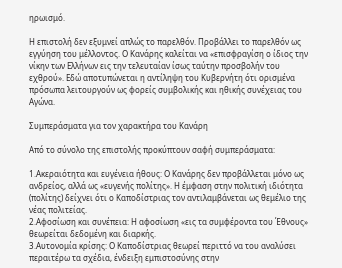ηρωισμό.

Η επιστολή δεν εξυμνεί απλώς το παρελθόν. Προβάλλει το παρελθόν ως εγγύηση του μέλλοντος. Ο Κανάρης καλείται να «επισφραγίση ο ίδιος την νίκην των Ελλήνων εις την τελευταίαν ίσως ταύτην προσβολήν του εχθρού». Εδώ αποτυπώνεται η αντίληψη του Κυβερνήτη ότι ορισμένα πρόσωπα λειτουργούν ως φορείς συμβολικής και ηθικής συνέχειας του Αγώνα.

Συμπεράσματα για τον χαρακτήρα του Κανάρη

Από το σύνολο της επιστολής προκύπτουν σαφή συμπεράσματα:

1.Ακεραιότητα και ευγένεια ήθους: Ο Κανάρης δεν προβάλλεται μόνο ως ανδρείος, αλλά ως «ευγενής πολίτης». Η έμφαση στην πολιτική ιδιότητα (πολίτης) δείχνει ότι ο Καποδίστριας τον αντιλαμβάνεται ως θεμέλιο της νέας πολιτείας.
2.Αφοσίωση και συνέπεια: Η αφοσίωση «εις τα συμφέροντα του Έθνους» θεωρείται δεδομένη και διαρκής.
3.Αυτονομία κρίσης: Ο Καποδίστριας θεωρεί περιττό να του αναλύσει περαιτέρω τα σχέδια, ένδειξη εμπιστοσύνης στην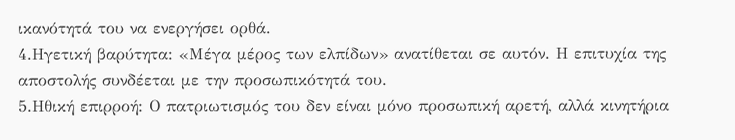ικανότητά του να ενεργήσει ορθά.
4.Ηγετική βαρύτητα: «Μέγα μέρος των ελπίδων» ανατίθεται σε αυτόν. Η επιτυχία της αποστολής συνδέεται με την προσωπικότητά του.
5.Ηθική επιρροή: Ο πατριωτισμός του δεν είναι μόνο προσωπική αρετή, αλλά κινητήρια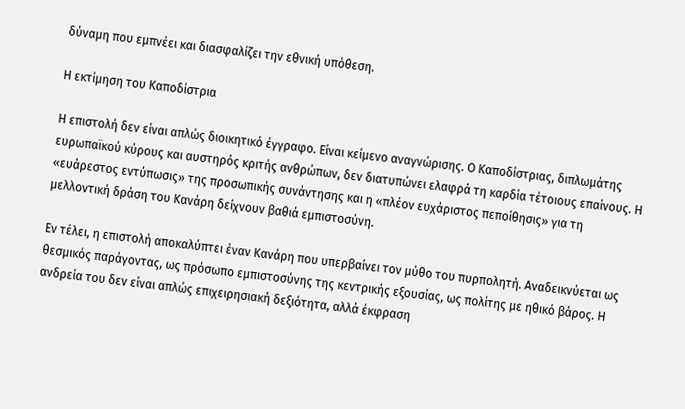δύναμη που εμπνέει και διασφαλίζει την εθνική υπόθεση.

Η εκτίμηση του Καποδίστρια

Η επιστολή δεν είναι απλώς διοικητικό έγγραφο. Είναι κείμενο αναγνώρισης. Ο Καποδίστριας, διπλωμάτης ευρωπαϊκού κύρους και αυστηρός κριτής ανθρώπων, δεν διατυπώνει ελαφρά τη καρδία τέτοιους επαίνους. Η «ευάρεστος εντύπωσις» της προσωπικής συνάντησης και η «πλέον ευχάριστος πεποίθησις» για τη μελλοντική δράση του Κανάρη δείχνουν βαθιά εμπιστοσύνη.

Εν τέλει, η επιστολή αποκαλύπτει έναν Κανάρη που υπερβαίνει τον μύθο του πυρπολητή. Αναδεικνύεται ως θεσμικός παράγοντας, ως πρόσωπο εμπιστοσύνης της κεντρικής εξουσίας, ως πολίτης με ηθικό βάρος. Η ανδρεία του δεν είναι απλώς επιχειρησιακή δεξιότητα, αλλά έκφραση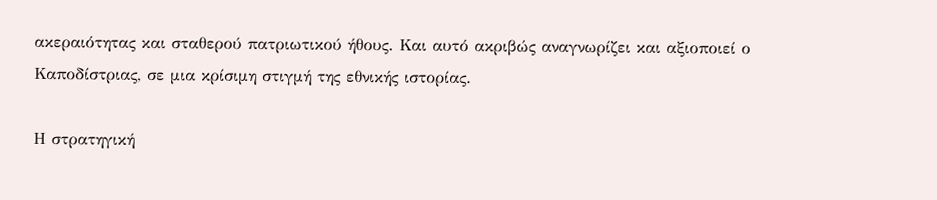ακεραιότητας και σταθερού πατριωτικού ήθους. Και αυτό ακριβώς αναγνωρίζει και αξιοποιεί ο Καποδίστριας, σε μια κρίσιμη στιγμή της εθνικής ιστορίας.

Η στρατηγική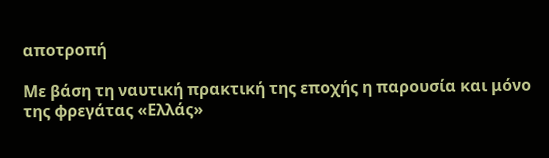αποτροπή

Με βάση τη ναυτική πρακτική της εποχής η παρουσία και μόνο της φρεγάτας «Ελλάς»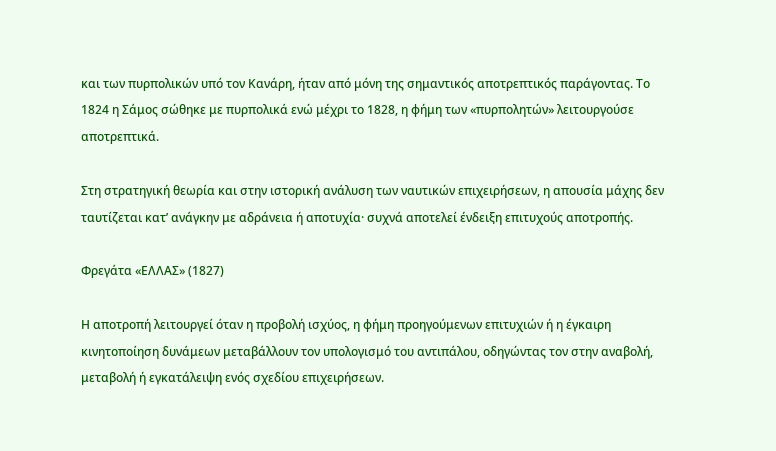και των πυρπολικών υπό τον Κανάρη, ήταν από μόνη της σημαντικός αποτρεπτικός παράγοντας. Το 1824 η Σάμος σώθηκε με πυρπολικά ενώ μέχρι το 1828, η φήμη των «πυρπολητών» λειτουργούσε αποτρεπτικά.

Στη στρατηγική θεωρία και στην ιστορική ανάλυση των ναυτικών επιχειρήσεων, η απουσία μάχης δεν ταυτίζεται κατ’ ανάγκην με αδράνεια ή αποτυχία· συχνά αποτελεί ένδειξη επιτυχούς αποτροπής.

Φρεγάτα «ΕΛΛΑΣ» (1827)

Η αποτροπή λειτουργεί όταν η προβολή ισχύος, η φήμη προηγούμενων επιτυχιών ή η έγκαιρη κινητοποίηση δυνάμεων μεταβάλλουν τον υπολογισμό του αντιπάλου, οδηγώντας τον στην αναβολή, μεταβολή ή εγκατάλειψη ενός σχεδίου επιχειρήσεων.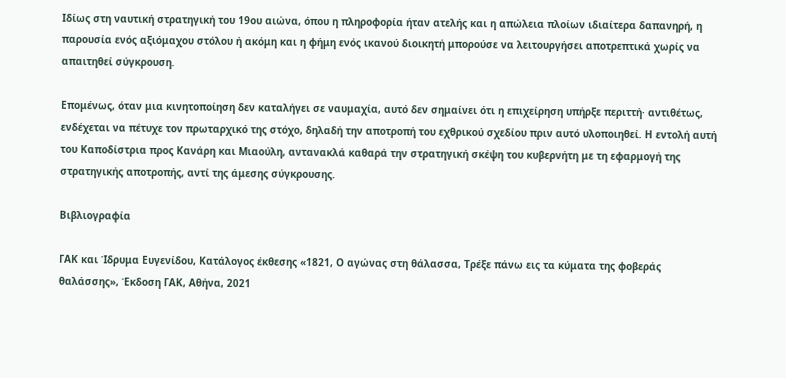Ιδίως στη ναυτική στρατηγική του 19ου αιώνα, όπου η πληροφορία ήταν ατελής και η απώλεια πλοίων ιδιαίτερα δαπανηρή, η παρουσία ενός αξιόμαχου στόλου ή ακόμη και η φήμη ενός ικανού διοικητή μπορούσε να λειτουργήσει αποτρεπτικά χωρίς να απαιτηθεί σύγκρουση.

Επομένως, όταν μια κινητοποίηση δεν καταλήγει σε ναυμαχία, αυτό δεν σημαίνει ότι η επιχείρηση υπήρξε περιττή· αντιθέτως, ενδέχεται να πέτυχε τον πρωταρχικό της στόχο, δηλαδή την αποτροπή του εχθρικού σχεδίου πριν αυτό υλοποιηθεί. Η εντολή αυτή του Καποδίστρια προς Κανάρη και Μιαούλη, αντανακλά καθαρά την στρατηγική σκέψη του κυβερνήτη με τη εφαρμογή της στρατηγικής αποτροπής, αντί της άμεσης σύγκρουσης.

Βιβλιογραφία

ΓΑΚ και Ίδρυμα Ευγενίδου, Κατάλογος έκθεσης «1821, Ο αγώνας στη θάλασσα, Τρέξε πάνω εις τα κύματα της φοβεράς θαλάσσης», Έκδοση ΓΑΚ, Αθήνα, 2021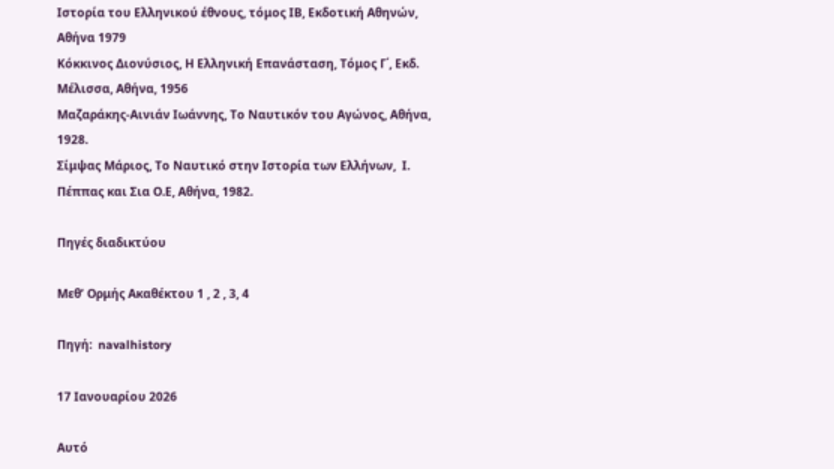Ιστορία του Ελληνικού έθνους, τόμος ΙΒ, Εκδοτική Αθηνών, Αθήνα 1979
Κόκκινος Διονύσιος, Η Ελληνική Επανάσταση, Τόμος Γ΄, Εκδ. Μέλισσα, Αθήνα, 1956
Μαζαράκης-Αινιάν Ιωάννης, Το Ναυτικόν του Αγώνος, Αθήνα, 1928.
Σίμψας Μάριος, Το Ναυτικό στην Ιστορία των Ελλήνων,  Ι. Πέππας και Σια Ο.Ε, Αθήνα, 1982.

Πηγές διαδικτύου

Μεθ’ Ορμής Ακαθέκτου 1 , 2 , 3, 4

Πηγή:  navalhistory

17 Ιανουαρίου 2026

Αυτό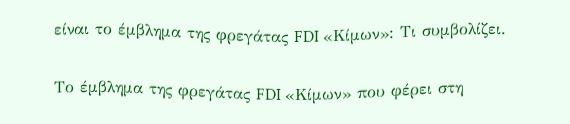είναι το έμβλημα της φρεγάτας FDI «Κίμων»: Tι συμβολίζει.

Το έμβλημα της φρεγάτας FDI «Κίμων» που φέρει στη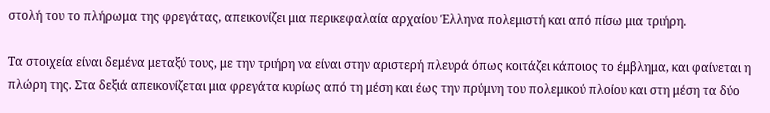στολή του το πλήρωμα της φρεγάτας, απεικονίζει μια περικεφαλαία αρχαίου Έλληνα πολεμιστή και από πίσω μια τριήρη.

Τα στοιχεία είναι δεμένα μεταξύ τους, με την τριήρη να είναι στην αριστερή πλευρά όπως κοιτάζει κάποιος το έμβλημα, και φαίνεται η πλώρη της. Στα δεξιά απεικονίζεται μια φρεγάτα κυρίως από τη μέση και έως την πρύμνη του πολεμικού πλοίου και στη μέση τα δύο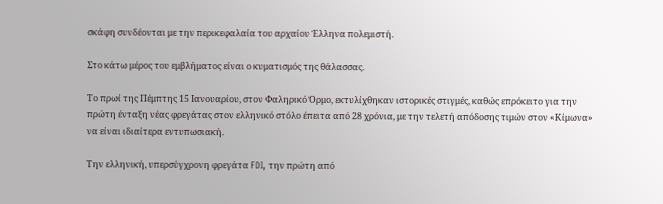σκάφη συνδέονται με την περικεφαλαία του αρχαίου Έλληνα πολεμιστή.

Στο κάτω μέρος του εμβλήματος είναι ο κυματισμός της θάλασσας.

Το πρωί της Πέμπτης 15 Ιανουαρίου, στον Φαληρικό Όρμο, εκτυλίχθηκαν ιστορικές στιγμές, καθώς επρόκειτο για την πρώτη ένταξη νέας φρεγάτας στον ελληνικό στόλο έπειτα από 28 χρόνια, με την τελετή απόδοσης τιμών στον «Κίμωνα» να είναι ιδιαίτερα εντυπωσιακή.

Την ελληνική, υπερσύγχρονη φρεγάτα FDI, την πρώτη από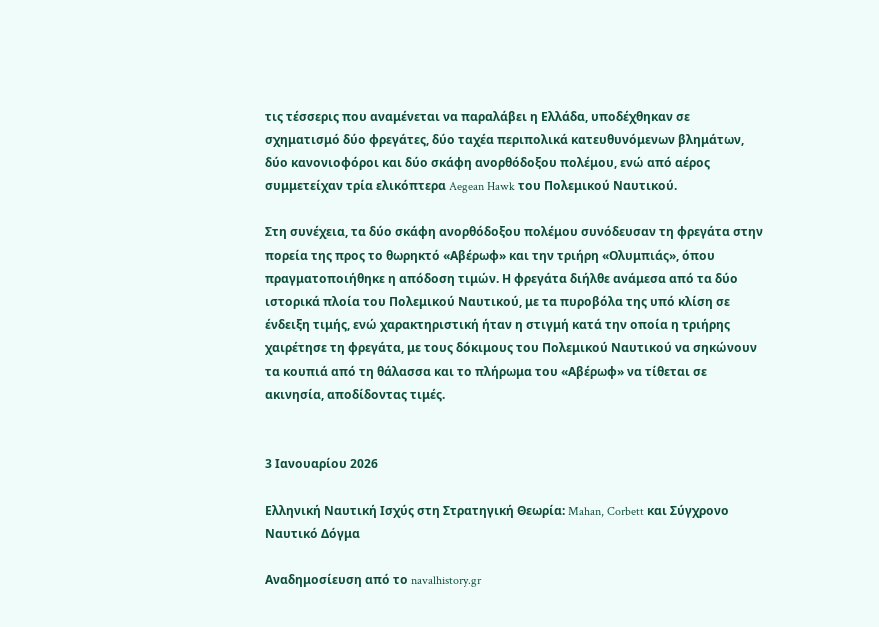τις τέσσερις που αναμένεται να παραλάβει η Ελλάδα, υποδέχθηκαν σε σχηματισμό δύο φρεγάτες, δύο ταχέα περιπολικά κατευθυνόμενων βλημάτων, δύο κανονιοφόροι και δύο σκάφη ανορθόδοξου πολέμου, ενώ από αέρος συμμετείχαν τρία ελικόπτερα Aegean Hawk του Πολεμικού Ναυτικού.

Στη συνέχεια, τα δύο σκάφη ανορθόδοξου πολέμου συνόδευσαν τη φρεγάτα στην πορεία της προς το θωρηκτό «Αβέρωφ» και την τριήρη «Ολυμπιάς», όπου πραγματοποιήθηκε η απόδοση τιμών. Η φρεγάτα διήλθε ανάμεσα από τα δύο ιστορικά πλοία του Πολεμικού Ναυτικού, με τα πυροβόλα της υπό κλίση σε ένδειξη τιμής, ενώ χαρακτηριστική ήταν η στιγμή κατά την οποία η τριήρης χαιρέτησε τη φρεγάτα, με τους δόκιμους του Πολεμικού Ναυτικού να σηκώνουν τα κουπιά από τη θάλασσα και το πλήρωμα του «Αβέρωφ» να τίθεται σε ακινησία, αποδίδοντας τιμές.


3 Ιανουαρίου 2026

Ελληνική Ναυτική Ισχύς στη Στρατηγική Θεωρία: Mahan, Corbett και Σύγχρονο Ναυτικό Δόγμα

Αναδημοσίευση από το navalhistory.gr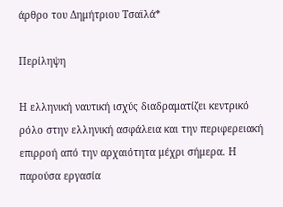άρθρο του Δημήτριου Τσαϊλά*

Περίληψη

Η ελληνική ναυτική ισχύς διαδραματίζει κεντρικό ρόλο στην ελληνική ασφάλεια και την περιφερειακή επιρροή από την αρχαιότητα μέχρι σήμερα. Η παρούσα εργασία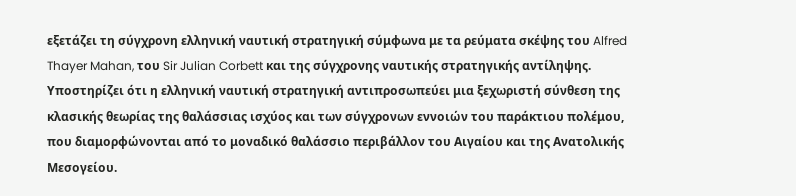εξετάζει τη σύγχρονη ελληνική ναυτική στρατηγική σύμφωνα με τα ρεύματα σκέψης του Alfred Thayer Mahan, του Sir Julian Corbett και της σύγχρονης ναυτικής στρατηγικής αντίληψης. Υποστηρίζει ότι η ελληνική ναυτική στρατηγική αντιπροσωπεύει μια ξεχωριστή σύνθεση της κλασικής θεωρίας της θαλάσσιας ισχύος και των σύγχρονων εννοιών του παράκτιου πολέμου, που διαμορφώνονται από το μοναδικό θαλάσσιο περιβάλλον του Αιγαίου και της Ανατολικής Μεσογείου.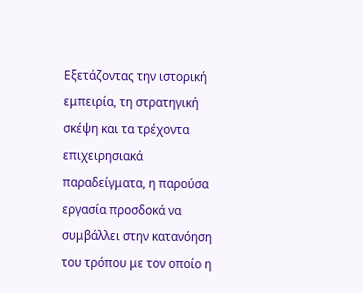Εξετάζοντας την ιστορική εμπειρία, τη στρατηγική σκέψη και τα τρέχοντα επιχειρησιακά παραδείγματα, η παρούσα εργασία προσδοκά να συμβάλλει στην κατανόηση του τρόπου με τον οποίο η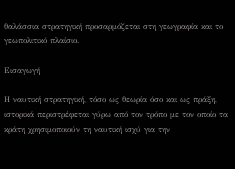θαλάσσια στρατηγική προσαρμόζεται στη γεωγραφία και το γεωπολιτικό πλαίσιο.

Εισαγωγή

Η ναυτική στρατηγική, τόσο ως θεωρία όσο και ως πράξη, ιστορικά περιστρέφεται γύρω από τον τρόπο με τον οποίο τα κράτη χρησιμοποιούν τη ναυτική ισχύ για την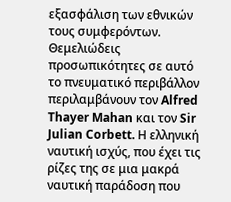εξασφάλιση των εθνικών τους συμφερόντων. Θεμελιώδεις προσωπικότητες σε αυτό το πνευματικό περιβάλλον περιλαμβάνουν τον Alfred Thayer Mahan και τον Sir Julian Corbett. Η ελληνική ναυτική ισχύς, που έχει τις ρίζες της σε μια μακρά ναυτική παράδοση που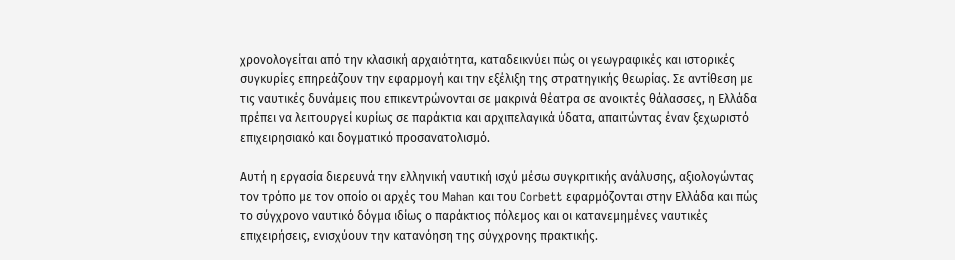χρονολογείται από την κλασική αρχαιότητα, καταδεικνύει πώς οι γεωγραφικές και ιστορικές συγκυρίες επηρεάζουν την εφαρμογή και την εξέλιξη της στρατηγικής θεωρίας. Σε αντίθεση με τις ναυτικές δυνάμεις που επικεντρώνονται σε μακρινά θέατρα σε ανοικτές θάλασσες, η Ελλάδα πρέπει να λειτουργεί κυρίως σε παράκτια και αρχιπελαγικά ύδατα, απαιτώντας έναν ξεχωριστό επιχειρησιακό και δογματικό προσανατολισμό.

Αυτή η εργασία διερευνά την ελληνική ναυτική ισχύ μέσω συγκριτικής ανάλυσης, αξιολογώντας τον τρόπο με τον οποίο οι αρχές του Mahan και του Corbett εφαρμόζονται στην Ελλάδα και πώς το σύγχρονο ναυτικό δόγμα ιδίως ο παράκτιος πόλεμος και οι κατανεμημένες ναυτικές επιχειρήσεις, ενισχύουν την κατανόηση της σύγχρονης πρακτικής.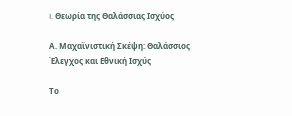I. Θεωρία της Θαλάσσιας Ισχύος

Α. Μαχαϊνιστική Σκέψη: Θαλάσσιος Έλεγχος και Εθνική Ισχύς

Το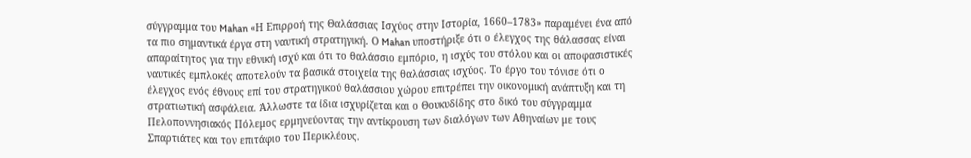σύγγραμμα του Mahan «Η Επιρροή της Θαλάσσιας Ισχύος στην Ιστορία, 1660–1783» παραμένει ένα από τα πιο σημαντικά έργα στη ναυτική στρατηγική. Ο Mahan υποστήριξε ότι ο έλεγχος της θάλασσας είναι απαραίτητος για την εθνική ισχύ και ότι το θαλάσσιο εμπόριο, η ισχύς του στόλου και οι αποφασιστικές ναυτικές εμπλοκές αποτελούν τα βασικά στοιχεία της θαλάσσιας ισχύος. Το έργο του τόνισε ότι ο έλεγχος ενός έθνους επί του στρατηγικού θαλάσσιου χώρου επιτρέπει την οικονομική ανάπτυξη και τη στρατιωτική ασφάλεια. Άλλωστε τα ίδια ισχυρίζεται και ο Θουκυδίδης στο δικό του σύγγραμμα Πελοποννησιακός Πόλεμος ερμηνεύοντας την αντίκρουση των διαλόγων των Αθηναίων με τους Σπαρτιάτες και τον επιτάφιο του Περικλέους.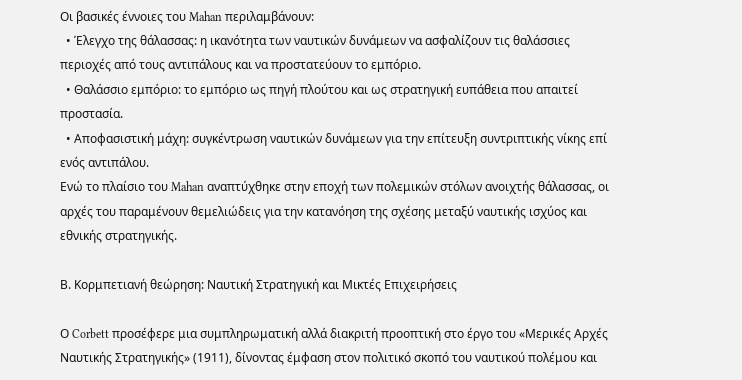Οι βασικές έννοιες του Mahan περιλαμβάνουν:
  • Έλεγχο της θάλασσας: η ικανότητα των ναυτικών δυνάμεων να ασφαλίζουν τις θαλάσσιες περιοχές από τους αντιπάλους και να προστατεύουν το εμπόριο.
  • Θαλάσσιο εμπόριο: το εμπόριο ως πηγή πλούτου και ως στρατηγική ευπάθεια που απαιτεί προστασία.
  • Αποφασιστική μάχη: συγκέντρωση ναυτικών δυνάμεων για την επίτευξη συντριπτικής νίκης επί ενός αντιπάλου.
Ενώ το πλαίσιο του Mahan αναπτύχθηκε στην εποχή των πολεμικών στόλων ανοιχτής θάλασσας, οι αρχές του παραμένουν θεμελιώδεις για την κατανόηση της σχέσης μεταξύ ναυτικής ισχύος και εθνικής στρατηγικής.

Β. Κορμπετιανή θεώρηση: Ναυτική Στρατηγική και Μικτές Επιχειρήσεις

Ο Corbett προσέφερε μια συμπληρωματική αλλά διακριτή προοπτική στο έργο του «Μερικές Αρχές Ναυτικής Στρατηγικής» (1911), δίνοντας έμφαση στον πολιτικό σκοπό του ναυτικού πολέμου και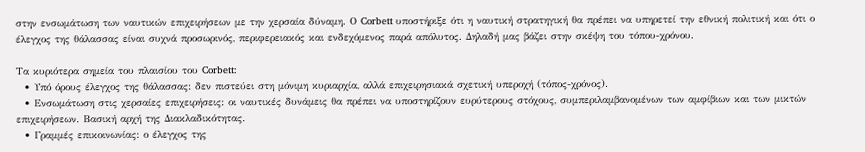στην ενσωμάτωση των ναυτικών επιχειρήσεων με την χερσαία δύναμη. Ο Corbett υποστήριξε ότι η ναυτική στρατηγική θα πρέπει να υπηρετεί την εθνική πολιτική και ότι ο έλεγχος της θάλασσας είναι συχνά προσωρινός, περιφερειακός και ενδεχόμενος παρά απόλυτος. Δηλαδή μας βάζει στην σκέψη του τόπου-χρόνου.

Τα κυριότερα σημεία του πλαισίου του Corbett:
  • Υπό όρους έλεγχος της θάλασσας: δεν πιστεύει στη μόνιμη κυριαρχία, αλλά επιχειρησιακά σχετική υπεροχή (τόπος-χρόνος).
  • Ενσωμάτωση στις χερσαίες επιχειρήσεις: οι ναυτικές δυνάμεις θα πρέπει να υποστηρίζουν ευρύτερους στόχους, συμπεριλαμβανομένων των αμφίβιων και των μικτών επιχειρήσεων. Βασική αρχή της Διακλαδικότητας.
  • Γραμμές επικοινωνίας: ο έλεγχος της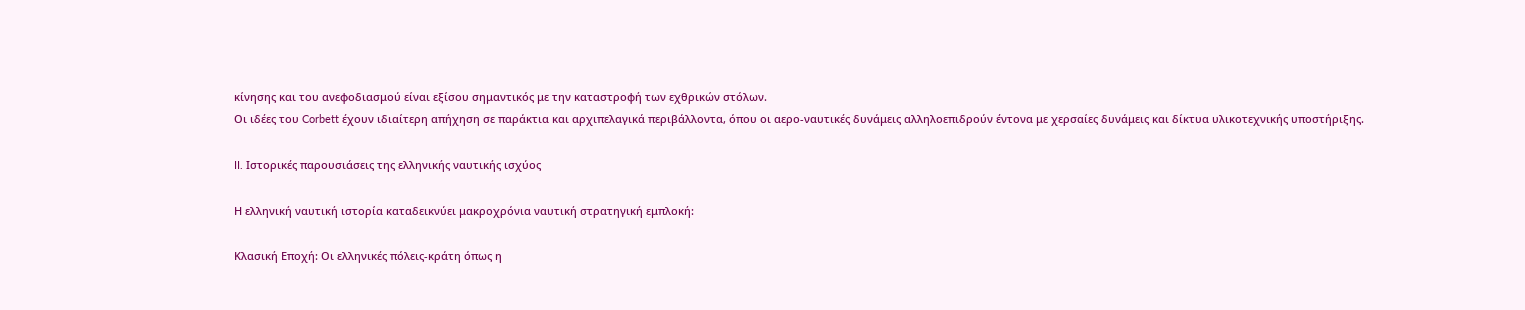κίνησης και του ανεφοδιασμού είναι εξίσου σημαντικός με την καταστροφή των εχθρικών στόλων.
Οι ιδέες του Corbett έχουν ιδιαίτερη απήχηση σε παράκτια και αρχιπελαγικά περιβάλλοντα, όπου οι αερο-ναυτικές δυνάμεις αλληλοεπιδρούν έντονα με χερσαίες δυνάμεις και δίκτυα υλικοτεχνικής υποστήριξης.

II. Ιστορικές παρουσιάσεις της ελληνικής ναυτικής ισχύος

Η ελληνική ναυτική ιστορία καταδεικνύει μακροχρόνια ναυτική στρατηγική εμπλοκή:

Κλασική Εποχή: Οι ελληνικές πόλεις-κράτη όπως η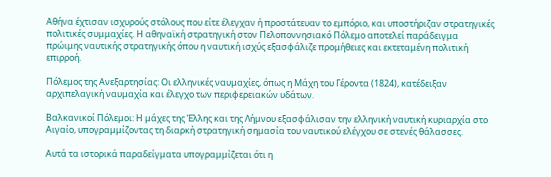Αθήνα έχτισαν ισχυρούς στόλους που είτε έλεγχαν ή προστάτευαν το εμπόριο, και υποστήριζαν στρατηγικές πολιτικές συμμαχίες. Η αθηναϊκή στρατηγική στον Πελοποννησιακό Πόλεμο αποτελεί παράδειγμα πρώιμης ναυτικής στρατηγικής όπου η ναυτική ισχύς εξασφάλιζε προμήθειες και εκτεταμένη πολιτική επιρροή.

Πόλεμος της Ανεξαρτησίας: Οι ελληνικές ναυμαχίες, όπως η Μάχη του Γέροντα (1824), κατέδειξαν αρχιπελαγική ναυμαχία και έλεγχο των περιφερειακών υδάτων.

Βαλκανικοί Πόλεμοι: Η μάχες της Έλλης και της Λήμνου εξασφάλισαν την ελληνική ναυτική κυριαρχία στο Αιγαίο, υπογραμμίζοντας τη διαρκή στρατηγική σημασία του ναυτικού ελέγχου σε στενές θάλασσες.

Αυτά τα ιστορικά παραδείγματα υπογραμμίζεται ότι η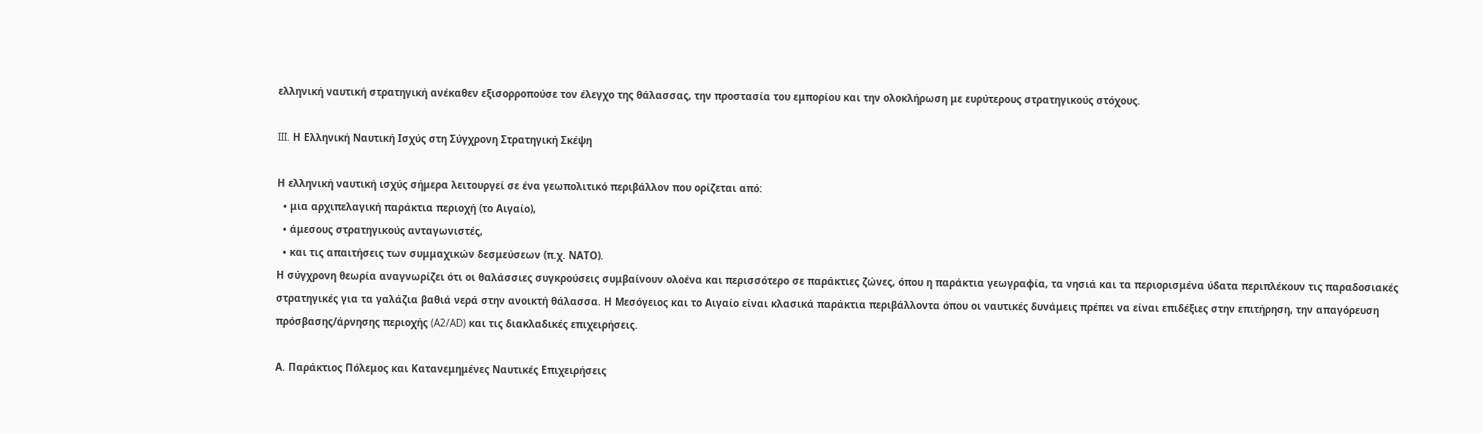ελληνική ναυτική στρατηγική ανέκαθεν εξισορροπούσε τον έλεγχο της θάλασσας, την προστασία του εμπορίου και την ολοκλήρωση με ευρύτερους στρατηγικούς στόχους.

III. Η Ελληνική Ναυτική Ισχύς στη Σύγχρονη Στρατηγική Σκέψη

Η ελληνική ναυτική ισχύς σήμερα λειτουργεί σε ένα γεωπολιτικό περιβάλλον που ορίζεται από:
  • μια αρχιπελαγική παράκτια περιοχή (το Αιγαίο),
  • άμεσους στρατηγικούς ανταγωνιστές,
  • και τις απαιτήσεις των συμμαχικών δεσμεύσεων (π.χ. ΝΑΤΟ).
Η σύγχρονη θεωρία αναγνωρίζει ότι οι θαλάσσιες συγκρούσεις συμβαίνουν ολοένα και περισσότερο σε παράκτιες ζώνες, όπου η παράκτια γεωγραφία, τα νησιά και τα περιορισμένα ύδατα περιπλέκουν τις παραδοσιακές στρατηγικές για τα γαλάζια βαθιά νερά στην ανοικτή θάλασσα. Η Μεσόγειος και το Αιγαίο είναι κλασικά παράκτια περιβάλλοντα όπου οι ναυτικές δυνάμεις πρέπει να είναι επιδέξιες στην επιτήρηση, την απαγόρευση πρόσβασης/άρνησης περιοχής (A2/AD) και τις διακλαδικές επιχειρήσεις.

Α. Παράκτιος Πόλεμος και Κατανεμημένες Ναυτικές Επιχειρήσεις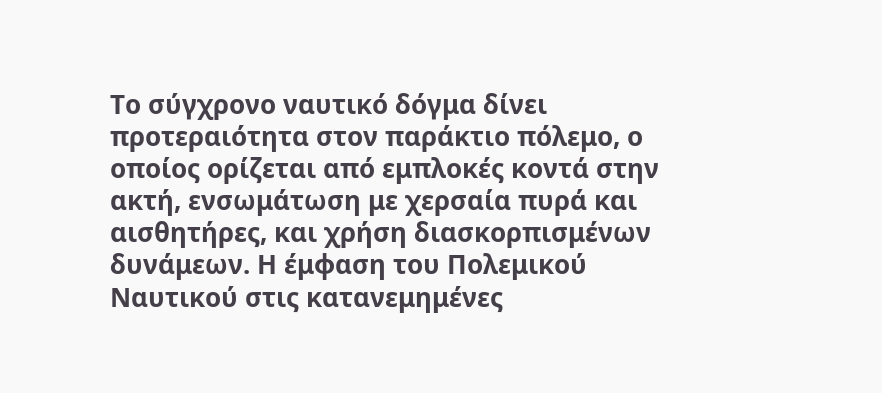Το σύγχρονο ναυτικό δόγμα δίνει προτεραιότητα στον παράκτιο πόλεμο, ο οποίος ορίζεται από εμπλοκές κοντά στην ακτή, ενσωμάτωση με χερσαία πυρά και αισθητήρες, και χρήση διασκορπισμένων δυνάμεων. Η έμφαση του Πολεμικού Ναυτικού στις κατανεμημένες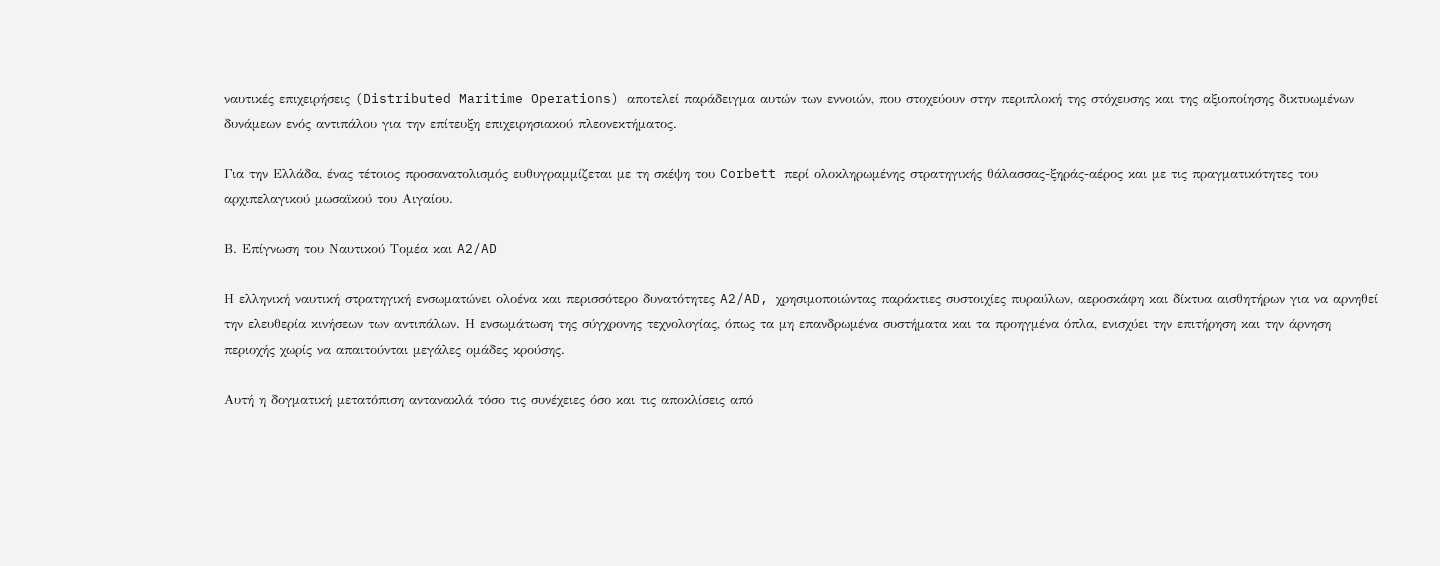ναυτικές επιχειρήσεις (Distributed Maritime Operations) αποτελεί παράδειγμα αυτών των εννοιών, που στοχεύουν στην περιπλοκή της στόχευσης και της αξιοποίησης δικτυωμένων δυνάμεων ενός αντιπάλου για την επίτευξη επιχειρησιακού πλεονεκτήματος.

Για την Ελλάδα, ένας τέτοιος προσανατολισμός ευθυγραμμίζεται με τη σκέψη του Corbett περί ολοκληρωμένης στρατηγικής θάλασσας-ξηράς-αέρος και με τις πραγματικότητες του αρχιπελαγικού μωσαϊκού του Αιγαίου.

Β. Επίγνωση του Ναυτικού Τομέα και A2/AD

Η ελληνική ναυτική στρατηγική ενσωματώνει ολοένα και περισσότερο δυνατότητες A2/AD, χρησιμοποιώντας παράκτιες συστοιχίες πυραύλων, αεροσκάφη και δίκτυα αισθητήρων για να αρνηθεί την ελευθερία κινήσεων των αντιπάλων. Η ενσωμάτωση της σύγχρονης τεχνολογίας, όπως τα μη επανδρωμένα συστήματα και τα προηγμένα όπλα, ενισχύει την επιτήρηση και την άρνηση περιοχής χωρίς να απαιτούνται μεγάλες ομάδες κρούσης.

Αυτή η δογματική μετατόπιση αντανακλά τόσο τις συνέχειες όσο και τις αποκλίσεις από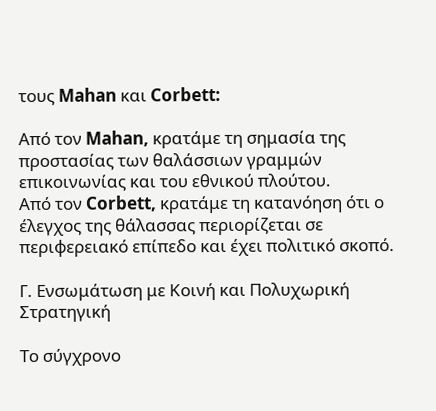τους Mahan και Corbett:

Από τον Mahan, κρατάμε τη σημασία της προστασίας των θαλάσσιων γραμμών επικοινωνίας και του εθνικού πλούτου.
Από τον Corbett, κρατάμε τη κατανόηση ότι ο έλεγχος της θάλασσας περιορίζεται σε περιφερειακό επίπεδο και έχει πολιτικό σκοπό.

Γ. Ενσωμάτωση με Κοινή και Πολυχωρική Στρατηγική

Το σύγχρονο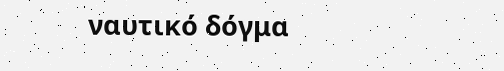ναυτικό δόγμα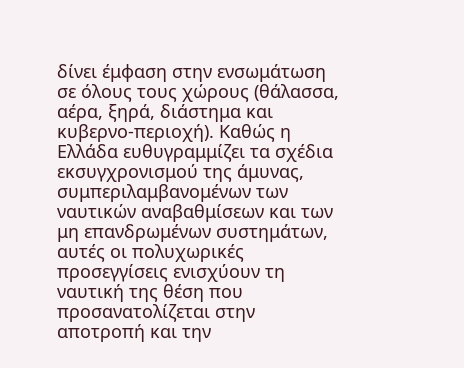δίνει έμφαση στην ενσωμάτωση σε όλους τους χώρους (θάλασσα, αέρα, ξηρά, διάστημα και κυβερνο-περιοχή). Καθώς η Ελλάδα ευθυγραμμίζει τα σχέδια εκσυγχρονισμού της άμυνας, συμπεριλαμβανομένων των ναυτικών αναβαθμίσεων και των μη επανδρωμένων συστημάτων, αυτές οι πολυχωρικές προσεγγίσεις ενισχύουν τη ναυτική της θέση που προσανατολίζεται στην αποτροπή και την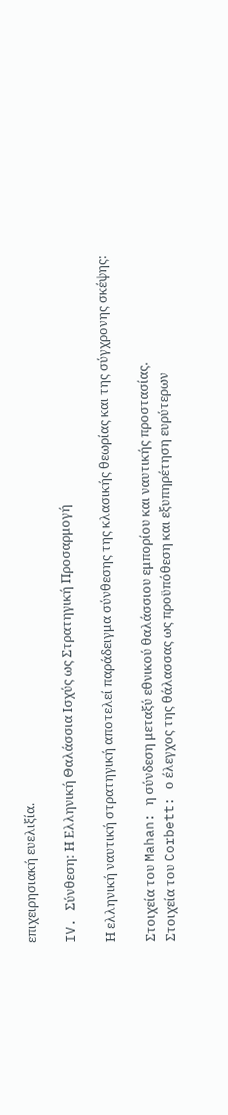επιχειρησιακή ευελιξία.

IV. Σύνθεση: Η Ελληνική Θαλάσσια Ισχύς ως Στρατηγική Προσαρμογή

Η ελληνική ναυτική στρατηγική αποτελεί παράδειγμα σύνθεσης της κλασικής θεωρίας και της σύγχρονης σκέψης:

Στοιχεία του Mahan: η σύνδεση μεταξύ εθνικού θαλάσσιου εμπορίου και ναυτικής προστασίας.
Στοιχεία του Corbett: ο έλεγχος της θάλασσας ως προϋπόθεση και εξυπηρέτηση ευρύτερων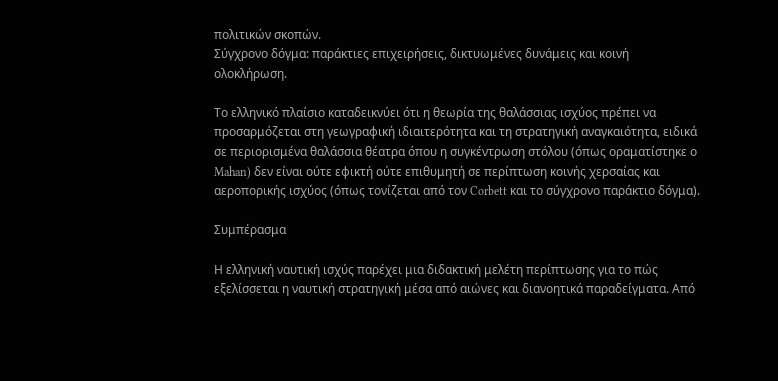πολιτικών σκοπών.
Σύγχρονο δόγμα: παράκτιες επιχειρήσεις, δικτυωμένες δυνάμεις και κοινή ολοκλήρωση.

Το ελληνικό πλαίσιο καταδεικνύει ότι η θεωρία της θαλάσσιας ισχύος πρέπει να προσαρμόζεται στη γεωγραφική ιδιαιτερότητα και τη στρατηγική αναγκαιότητα, ειδικά σε περιορισμένα θαλάσσια θέατρα όπου η συγκέντρωση στόλου (όπως οραματίστηκε ο Mahan) δεν είναι ούτε εφικτή ούτε επιθυμητή σε περίπτωση κοινής χερσαίας και αεροπορικής ισχύος (όπως τονίζεται από τον Corbett και το σύγχρονο παράκτιο δόγμα).

Συμπέρασμα

Η ελληνική ναυτική ισχύς παρέχει μια διδακτική μελέτη περίπτωσης για το πώς εξελίσσεται η ναυτική στρατηγική μέσα από αιώνες και διανοητικά παραδείγματα. Από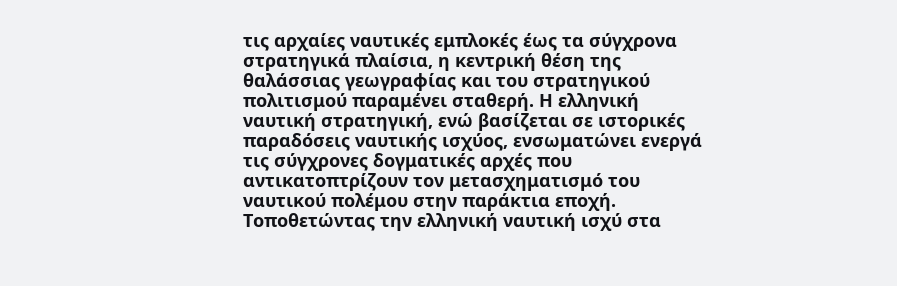τις αρχαίες ναυτικές εμπλοκές έως τα σύγχρονα στρατηγικά πλαίσια, η κεντρική θέση της θαλάσσιας γεωγραφίας και του στρατηγικού πολιτισμού παραμένει σταθερή. Η ελληνική ναυτική στρατηγική, ενώ βασίζεται σε ιστορικές παραδόσεις ναυτικής ισχύος, ενσωματώνει ενεργά τις σύγχρονες δογματικές αρχές που αντικατοπτρίζουν τον μετασχηματισμό του ναυτικού πολέμου στην παράκτια εποχή. Τοποθετώντας την ελληνική ναυτική ισχύ στα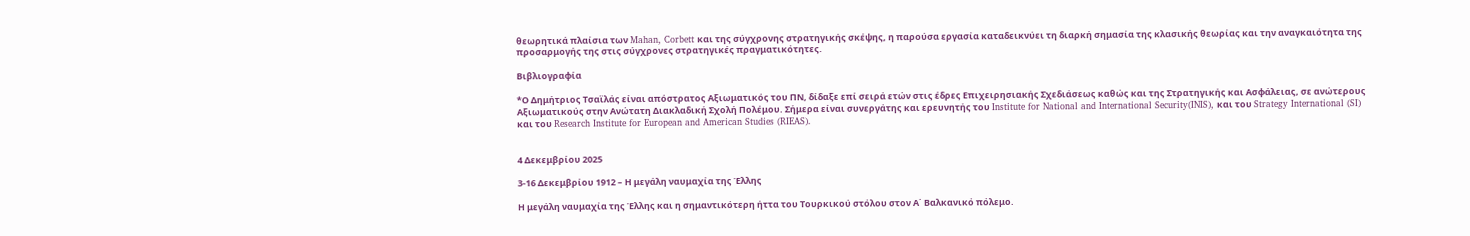θεωρητικά πλαίσια των Mahan, Corbett και της σύγχρονης στρατηγικής σκέψης, η παρούσα εργασία καταδεικνύει τη διαρκή σημασία της κλασικής θεωρίας και την αναγκαιότητα της προσαρμογής της στις σύγχρονες στρατηγικές πραγματικότητες.

Βιβλιογραφία

*Ο Δημήτριος Τσαϊλάς είναι απόστρατος Αξιωματικός του ΠΝ, δίδαξε επί σειρά ετών στις έδρες Επιχειρησιακής Σχεδιάσεως καθώς και της Στρατηγικής και Ασφάλειας, σε ανώτερους Αξιωματικούς στην Ανώτατη Διακλαδική Σχολή Πολέμου. Σήμερα είναι συνεργάτης και ερευνητής του Institute for National and International Security(INIS), και του Strategy International (SI) και του Research Institute for European and American Studies (RIEAS).


4 Δεκεμβρίου 2025

3-16 Δεκεμβρίου 1912 – Η μεγάλη ναυμαχία της Έλλης

Η μεγάλη ναυμαχία της Έλλης και η σημαντικότερη ήττα του Τουρκικού στόλου στον Α΄ Βαλκανικό πόλεμο.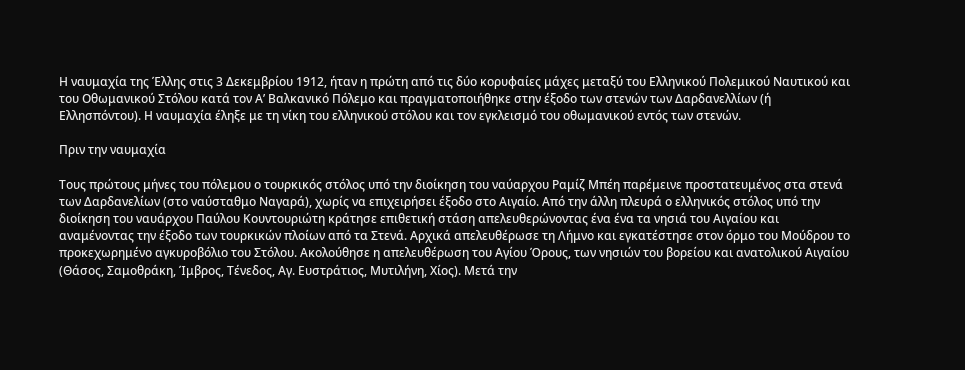Η ναυμαχία της Έλλης στις 3 Δεκεμβρίου 1912, ήταν η πρώτη από τις δύο κορυφαίες μάχες μεταξύ του Ελληνικού Πολεμικού Ναυτικού και του Οθωμανικού Στόλου κατά τον Α’ Βαλκανικό Πόλεμο και πραγματοποιήθηκε στην έξοδο των στενών των Δαρδανελλίων (ή Ελλησπόντου). Η ναυμαχία έληξε με τη νίκη του ελληνικού στόλου και τον εγκλεισμό του οθωμανικού εντός των στενών.

Πριν την ναυμαχία

Τους πρώτους μήνες του πόλεμου ο τουρκικός στόλος υπό την διοίκηση του ναύαρχου Ραμίζ Μπέη παρέμεινε προστατευμένος στα στενά των Δαρδανελίων (στο ναύσταθμο Ναγαρά), χωρίς να επιχειρήσει έξοδο στο Αιγαίο. Από την άλλη πλευρά ο ελληνικός στόλος υπό την διοίκηση του ναυάρχου Παύλου Κουντουριώτη κράτησε επιθετική στάση απελευθερώνοντας ένα ένα τα νησιά του Αιγαίου και αναμένοντας την έξοδο των τουρκικών πλοίων από τα Στενά. Αρχικά απελευθέρωσε τη Λήμνο και εγκατέστησε στον όρμο του Μούδρου το προκεχωρημένο αγκυροβόλιο του Στόλου. Ακολούθησε η απελευθέρωση του Αγίου Όρους, των νησιών του βορείου και ανατολικού Αιγαίου (Θάσος, Σαμοθράκη, Ίμβρος, Τένεδος, Αγ. Ευστράτιος, Μυτιλήνη, Χίος). Μετά την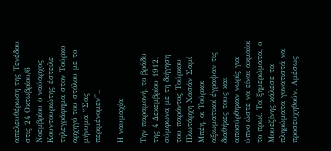απελευθέρωση της Τενέδου στις 24 Οκτωβρίου/6 Νοεμβρίου ο ναύαρχος Κουντουριώτης έστειλε τηλεγράφημα στον Τούρκο αρχηγό του στόλου με το μήνυμα “Σας περιμένομεν”..

Η ναυμαχία

Την παραμονή, το βράδυ της 4 Δεκεμβρίου 1912, σύμφωνα με τη διήγηση του παρόντος Τούρκου Πλωτάρχη Χασάν Σαμί Μπέη, οι Τούρκοι αξιωματικοί έγραψαν τις διαθήκες τους και αποσύρθηκαν νωρίς για ύπνο ώστε να είναι ακμαίοι το πρωί. Τα ξημερώματα, ο Μουεζίνης κάλεσε τα πληρώματα γονατιστά να προσευχηθούν. Αμέσως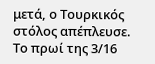μετά, ο Τουρκικός στόλος απέπλευσε. Το πρωί της 3/16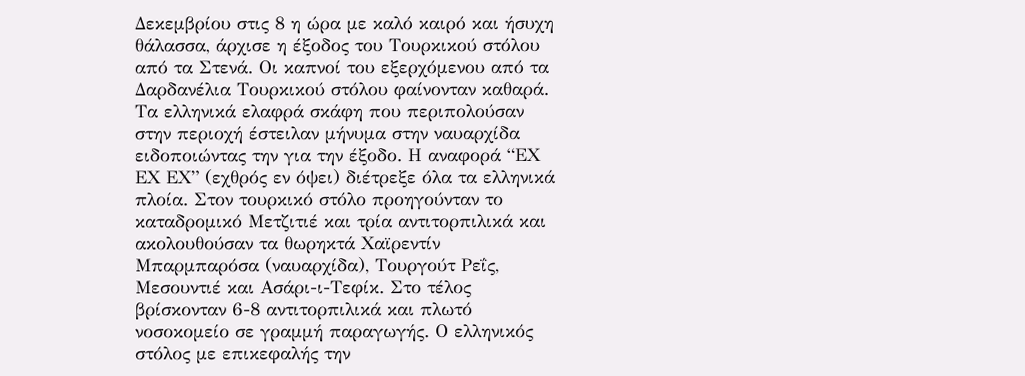Δεκεμβρίου στις 8 η ώρα με καλό καιρό και ήσυχη θάλασσα, άρχισε η έξοδος του Τουρκικού στόλου από τα Στενά. Οι καπνοί του εξερχόμενου από τα Δαρδανέλια Τουρκικού στόλου φαίνονταν καθαρά. Τα ελληνικά ελαφρά σκάφη που περιπολούσαν στην περιοχή έστειλαν μήνυμα στην ναυαρχίδα ειδοποιώντας την για την έξοδο. Η αναφορά “ΕΧ ΕΧ ΕΧ” (εχθρός εν όψει) διέτρεξε όλα τα ελληνικά πλοία. Στον τουρκικό στόλο προηγούνταν το καταδρομικό Μετζιτιέ και τρία αντιτορπιλικά και ακολουθούσαν τα θωρηκτά Χαϊρεντίν Μπαρμπαρόσα (ναυαρχίδα), Τουργούτ Ρεΐς, Μεσουντιέ και Ασάρι-ι-Τεφίκ. Στο τέλος βρίσκονταν 6-8 αντιτορπιλικά και πλωτό νοσοκομείο σε γραμμή παραγωγής. Ο ελληνικός στόλος με επικεφαλής την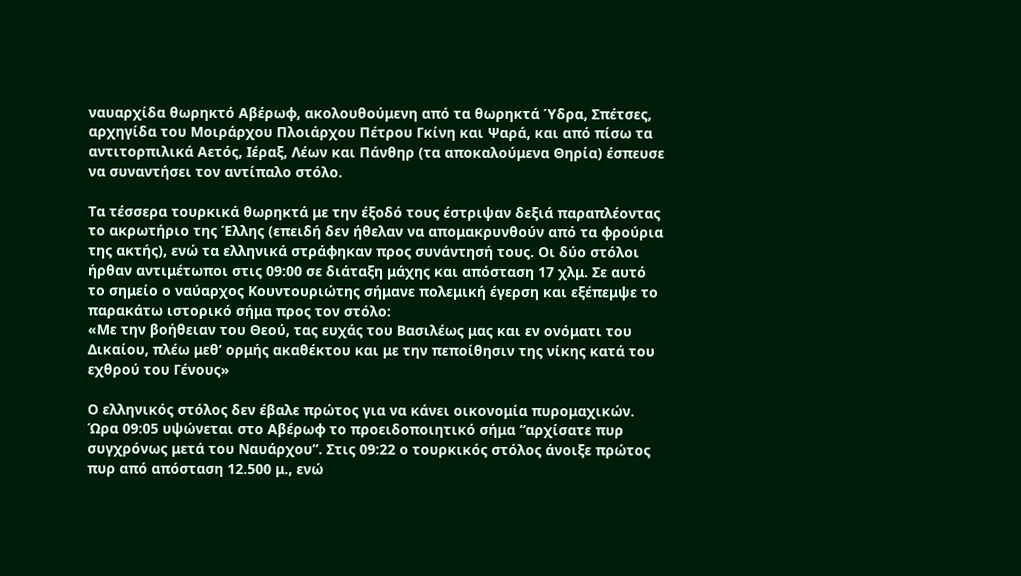ναυαρχίδα θωρηκτό Αβέρωφ, ακολουθούμενη από τα θωρηκτά Ύδρα, Σπέτσες, αρχηγίδα του Μοιράρχου Πλοιάρχου Πέτρου Γκίνη και Ψαρά, και από πίσω τα αντιτορπιλικά Αετός, Ιέραξ, Λέων και Πάνθηρ (τα αποκαλούμενα Θηρία) έσπευσε να συναντήσει τον αντίπαλο στόλο.

Τα τέσσερα τουρκικά θωρηκτά με την έξοδό τους έστριψαν δεξιά παραπλέοντας το ακρωτήριο της Έλλης (επειδή δεν ήθελαν να απομακρυνθούν από τα φρούρια της ακτής), ενώ τα ελληνικά στράφηκαν προς συνάντησή τους. Οι δύο στόλοι ήρθαν αντιμέτωποι στις 09:00 σε διάταξη μάχης και απόσταση 17 χλμ. Σε αυτό το σημείο ο ναύαρχος Κουντουριώτης σήμανε πολεμική έγερση και εξέπεμψε το παρακάτω ιστορικό σήμα προς τον στόλο:
«Με την βοήθειαν του Θεού, τας ευχάς του Βασιλέως μας και εν ονόματι του Δικαίου, πλέω μεθ’ ορμής ακαθέκτου και με την πεποίθησιν της νίκης κατά του εχθρού του Γένους»

Ο ελληνικός στόλος δεν έβαλε πρώτος για να κάνει οικονομία πυρομαχικών. Ώρα 09:05 υψώνεται στο Αβέρωφ το προειδοποιητικό σήμα “αρχίσατε πυρ συγχρόνως μετά του Ναυάρχου”. Στις 09:22 ο τουρκικός στόλος άνοιξε πρώτος πυρ από απόσταση 12.500 μ., ενώ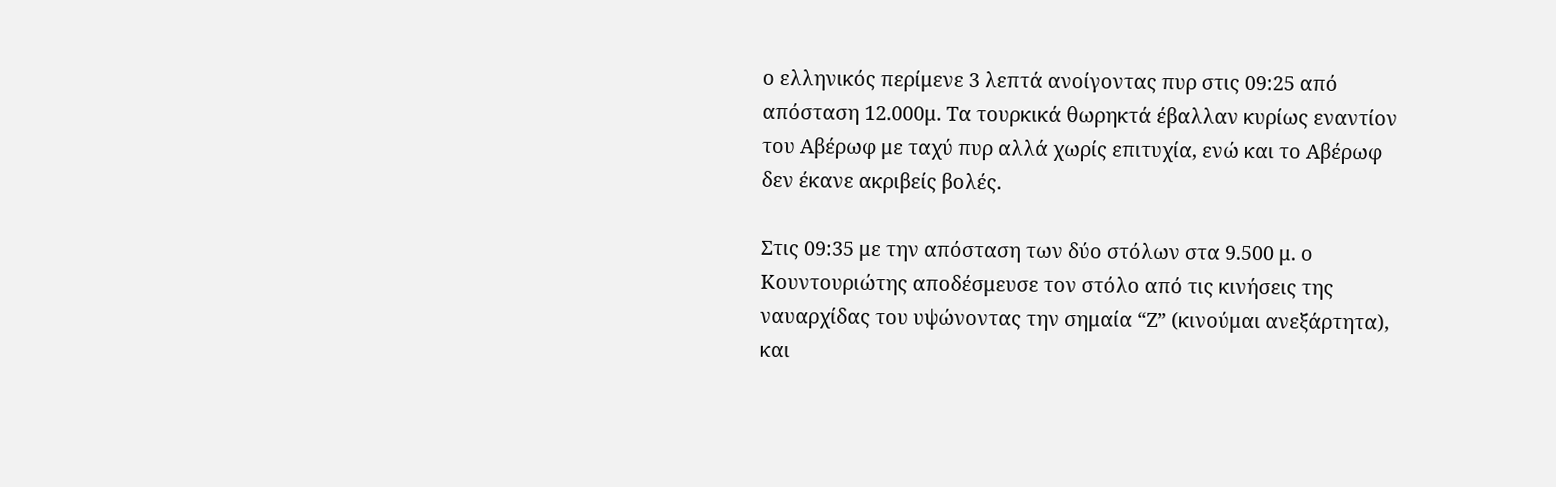ο ελληνικός περίμενε 3 λεπτά ανοίγοντας πυρ στις 09:25 από απόσταση 12.000μ. Τα τουρκικά θωρηκτά έβαλλαν κυρίως εναντίον του Αβέρωφ με ταχύ πυρ αλλά χωρίς επιτυχία, ενώ και το Αβέρωφ δεν έκανε ακριβείς βολές.

Στις 09:35 με την απόσταση των δύο στόλων στα 9.500 μ. ο Κουντουριώτης αποδέσμευσε τον στόλο από τις κινήσεις της ναυαρχίδας του υψώνοντας την σημαία “Ζ” (κινούμαι ανεξάρτητα), και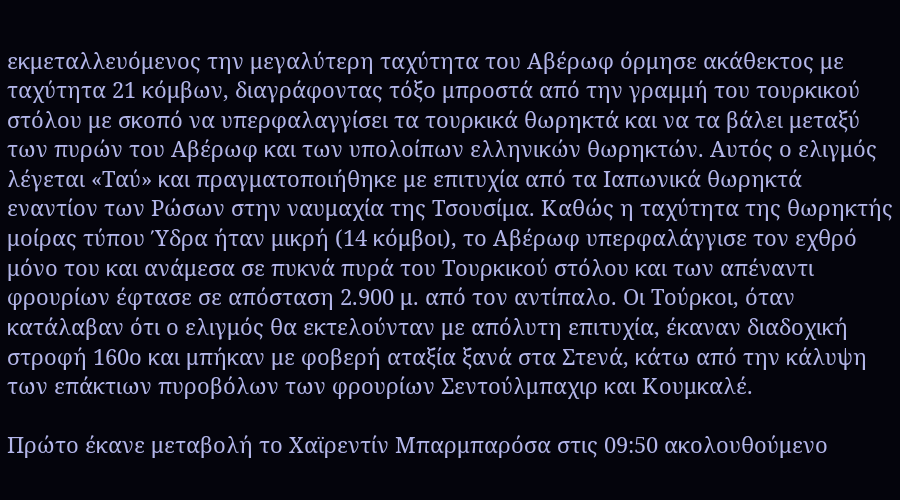εκμεταλλευόμενος την μεγαλύτερη ταχύτητα του Αβέρωφ όρμησε ακάθεκτος με ταχύτητα 21 κόμβων, διαγράφοντας τόξο μπροστά από την γραμμή του τουρκικού στόλου με σκοπό να υπερφαλαγγίσει τα τουρκικά θωρηκτά και να τα βάλει μεταξύ των πυρών του Αβέρωφ και των υπολοίπων ελληνικών θωρηκτών. Αυτός ο ελιγμός λέγεται «Ταύ» και πραγματοποιήθηκε με επιτυχία από τα Ιαπωνικά θωρηκτά εναντίον των Ρώσων στην ναυμαχία της Τσουσίμα. Καθώς η ταχύτητα της θωρηκτής μοίρας τύπου Ύδρα ήταν μικρή (14 κόμβοι), το Αβέρωφ υπερφαλάγγισε τον εχθρό μόνο του και ανάμεσα σε πυκνά πυρά του Τουρκικού στόλου και των απέναντι φρουρίων έφτασε σε απόσταση 2.900 μ. από τον αντίπαλο. Οι Τούρκοι, όταν κατάλαβαν ότι ο ελιγμός θα εκτελούνταν με απόλυτη επιτυχία, έκαναν διαδοχική στροφή 160ο και μπήκαν με φοβερή αταξία ξανά στα Στενά, κάτω από την κάλυψη των επάκτιων πυροβόλων των φρουρίων Σεντούλμπαχιρ και Κουμκαλέ.

Πρώτο έκανε μεταβολή το Χαϊρεντίν Μπαρμπαρόσα στις 09:50 ακολουθούμενο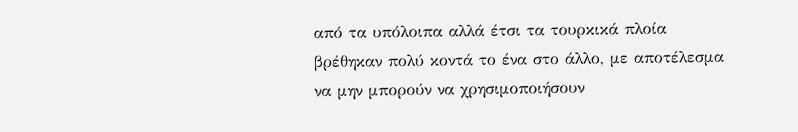από τα υπόλοιπα αλλά έτσι τα τουρκικά πλοία βρέθηκαν πολύ κοντά το ένα στο άλλο, με αποτέλεσμα να μην μπορούν να χρησιμοποιήσουν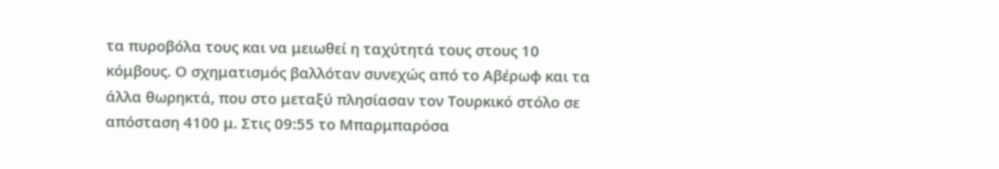τα πυροβόλα τους και να μειωθεί η ταχύτητά τους στους 10 κόμβους. Ο σχηματισμός βαλλόταν συνεχώς από το Αβέρωφ και τα άλλα θωρηκτά, που στο μεταξύ πλησίασαν τον Τουρκικό στόλο σε απόσταση 4100 μ. Στις 09:55 το Μπαρμπαρόσα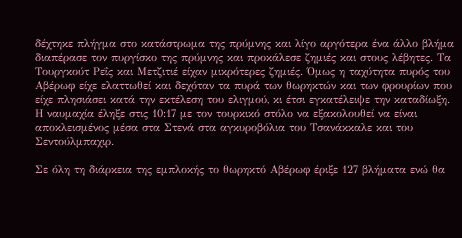δέχτηκε πλήγμα στο κατάστρωμα της πρύμνης και λίγο αργότερα ένα άλλο βλήμα διαπέρασε τον πυργίσκο της πρύμνης και προκάλεσε ζημιές και στους λέβητες. Τα Τουργκούτ Ρεΐς και Μετζιτιέ είχαν μικρότερες ζημιές. Όμως η ταχύτητα πυρός του Αβέρωφ είχε ελαττωθεί και δεχόταν τα πυρά των θωρηκτών και των φρουρίων που είχε πλησιάσει κατά την εκτέλεση του ελιγμού, κι έτσι εγκατέλειψε την καταδίωξη. Η ναυμαχία έληξε στις 10:17 με τον τουρκικό στόλο να εξακολουθεί να είναι αποκλεισμένος μέσα στα Στενά στα αγκυροβόλια του Τσανάκκαλε και του Σεντούλμπαχιρ.

Σε όλη τη διάρκεια της εμπλοκής το θωρηκτό Αβέρωφ έριξε 127 βλήματα ενώ θα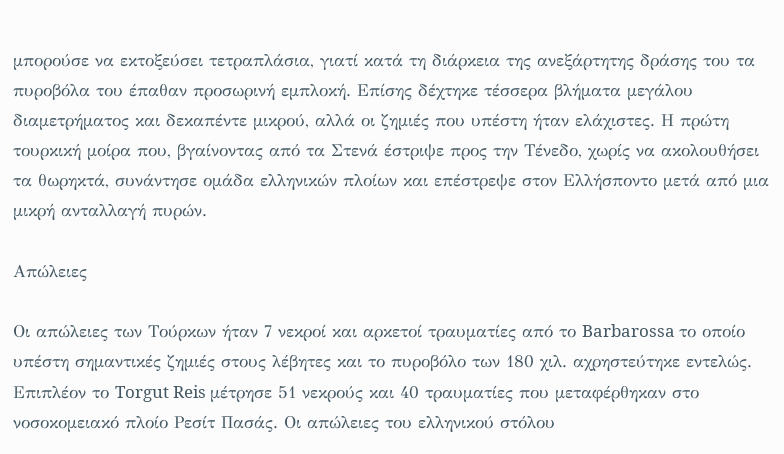μπορούσε να εκτοξεύσει τετραπλάσια, γιατί κατά τη διάρκεια της ανεξάρτητης δράσης του τα πυροβόλα του έπαθαν προσωρινή εμπλοκή. Επίσης δέχτηκε τέσσερα βλήματα μεγάλου διαμετρήματος και δεκαπέντε μικρού, αλλά οι ζημιές που υπέστη ήταν ελάχιστες. Η πρώτη τουρκική μοίρα που, βγαίνοντας από τα Στενά έστριψε προς την Τένεδο, χωρίς να ακολουθήσει τα θωρηκτά, συνάντησε ομάδα ελληνικών πλοίων και επέστρεψε στον Ελλήσποντο μετά από μια μικρή ανταλλαγή πυρών.

Απώλειες

Οι απώλειες των Τούρκων ήταν 7 νεκροί και αρκετοί τραυματίες από το Barbarossa το οποίο υπέστη σημαντικές ζημιές στους λέβητες και το πυροβόλο των 180 χιλ. αχρηστεύτηκε εντελώς. Επιπλέον το Torgut Reis μέτρησε 51 νεκρούς και 40 τραυματίες που μεταφέρθηκαν στο νοσοκομειακό πλοίο Ρεσίτ Πασάς. Οι απώλειες του ελληνικού στόλου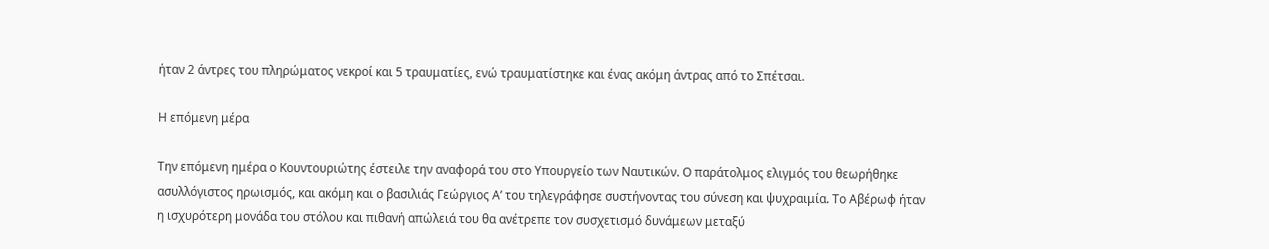ήταν 2 άντρες του πληρώματος νεκροί και 5 τραυματίες, ενώ τραυματίστηκε και ένας ακόμη άντρας από το Σπέτσαι.

Η επόμενη μέρα

Την επόμενη ημέρα ο Κουντουριώτης έστειλε την αναφορά του στο Υπουργείο των Ναυτικών. Ο παράτολμος ελιγμός του θεωρήθηκε ασυλλόγιστος ηρωισμός, και ακόμη και ο βασιλιάς Γεώργιος Α’ του τηλεγράφησε συστήνοντας του σύνεση και ψυχραιμία. Το Αβέρωφ ήταν η ισχυρότερη μονάδα του στόλου και πιθανή απώλειά του θα ανέτρεπε τον συσχετισμό δυνάμεων μεταξύ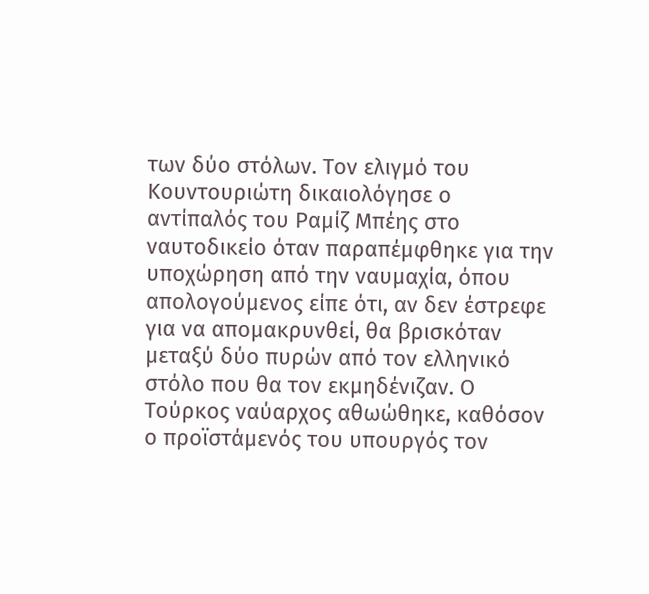των δύο στόλων. Τον ελιγμό του Κουντουριώτη δικαιολόγησε ο αντίπαλός του Ραμίζ Μπέης στο ναυτοδικείο όταν παραπέμφθηκε για την υποχώρηση από την ναυμαχία, όπου απολογούμενος είπε ότι, αν δεν έστρεφε για να απομακρυνθεί, θα βρισκόταν μεταξύ δύο πυρών από τον ελληνικό στόλο που θα τον εκμηδένιζαν. Ο Τούρκος ναύαρχος αθωώθηκε, καθόσον ο προϊστάμενός του υπουργός τον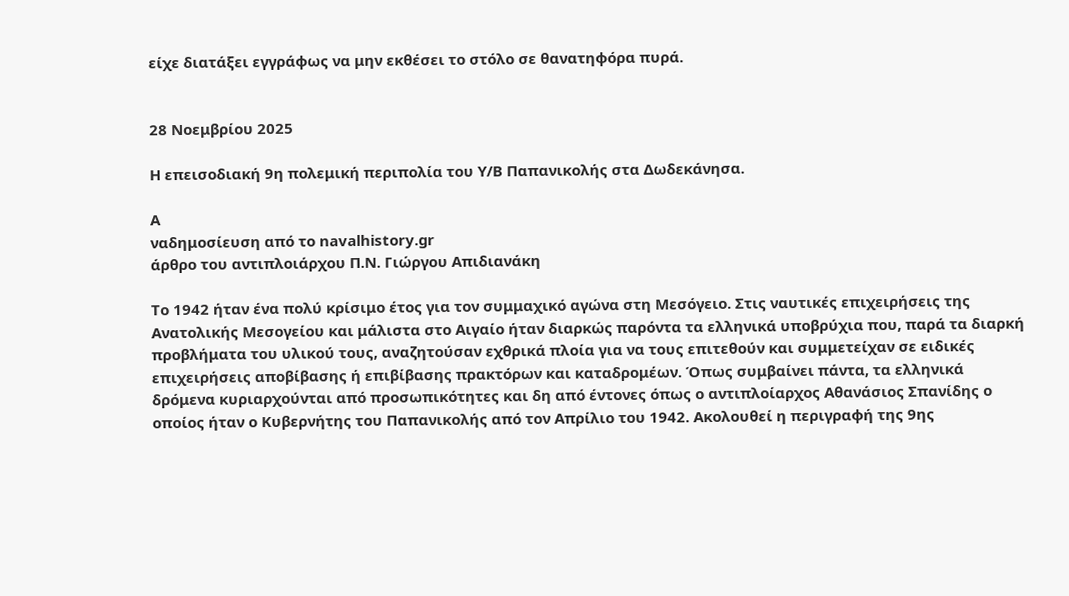είχε διατάξει εγγράφως να μην εκθέσει το στόλο σε θανατηφόρα πυρά.


28 Νοεμβρίου 2025

Η επεισοδιακή 9η πολεμική περιπολία του Y/B Παπανικολής στα Δωδεκάνησα.

Α
ναδημοσίευση από το navalhistory.gr
άρθρο του αντιπλοιάρχου Π.Ν. Γιώργου Απιδιανάκη

Το 1942 ήταν ένα πολύ κρίσιμο έτος για τον συμμαχικό αγώνα στη Μεσόγειο. Στις ναυτικές επιχειρήσεις της Ανατολικής Μεσογείου και μάλιστα στο Αιγαίο ήταν διαρκώς παρόντα τα ελληνικά υποβρύχια που, παρά τα διαρκή προβλήματα του υλικού τους, αναζητούσαν εχθρικά πλοία για να τους επιτεθούν και συμμετείχαν σε ειδικές επιχειρήσεις αποβίβασης ή επιβίβασης πρακτόρων και καταδρομέων. Όπως συμβαίνει πάντα, τα ελληνικά δρόμενα κυριαρχούνται από προσωπικότητες και δη από έντονες όπως ο αντιπλοίαρχος Αθανάσιος Σπανίδης ο οποίος ήταν ο Κυβερνήτης του Παπανικολής από τον Απρίλιο του 1942. Ακολουθεί η περιγραφή της 9ης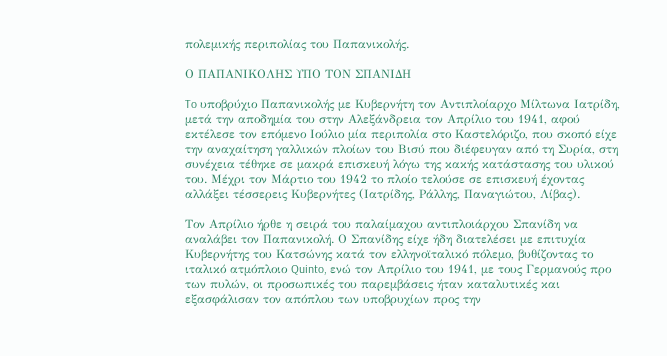πολεμικής περιπολίας του Παπανικολής.

Ο ΠΑΠΑΝΙΚΟΛΗΣ ΥΠΟ ΤΟΝ ΣΠΑΝΙΔΗ

To υποβρύχιο Παπανικολής με Κυβερνήτη τον Αντιπλοίαρχο Μίλτωνα Ιατρίδη, μετά την αποδημία του στην Αλεξάνδρεια τον Απρίλιο του 1941, αφού εκτέλεσε τον επόμενο Ιούλιο μία περιπολία στο Καστελόριζο, που σκοπό είχε την αναχαίτηση γαλλικών πλοίων του Βισύ που διέφευγαν από τη Συρία, στη συνέχεια τέθηκε σε μακρά επισκευή λόγω της κακής κατάστασης του υλικού του. Μέχρι τον Μάρτιο του 1942 το πλοίο τελούσε σε επισκευή έχοντας αλλάξει τέσσερεις Κυβερνήτες (Ιατρίδης, Ράλλης, Παναγιώτου, Λίβας).

Τον Απρίλιο ήρθε η σειρά του παλαίμαχου αντιπλοιάρχου Σπανίδη να αναλάβει τον Παπανικολή. Ο Σπανίδης είχε ήδη διατελέσει με επιτυχία Κυβερνήτης του Κατσώνης κατά τον ελληνοϊταλικό πόλεμο, βυθίζοντας το ιταλικό ατμόπλοιο Quinto, ενώ τον Απρίλιο του 1941, με τους Γερμανούς προ των πυλών, οι προσωπικές του παρεμβάσεις ήταν καταλυτικές και εξασφάλισαν τον απόπλου των υποβρυχίων προς την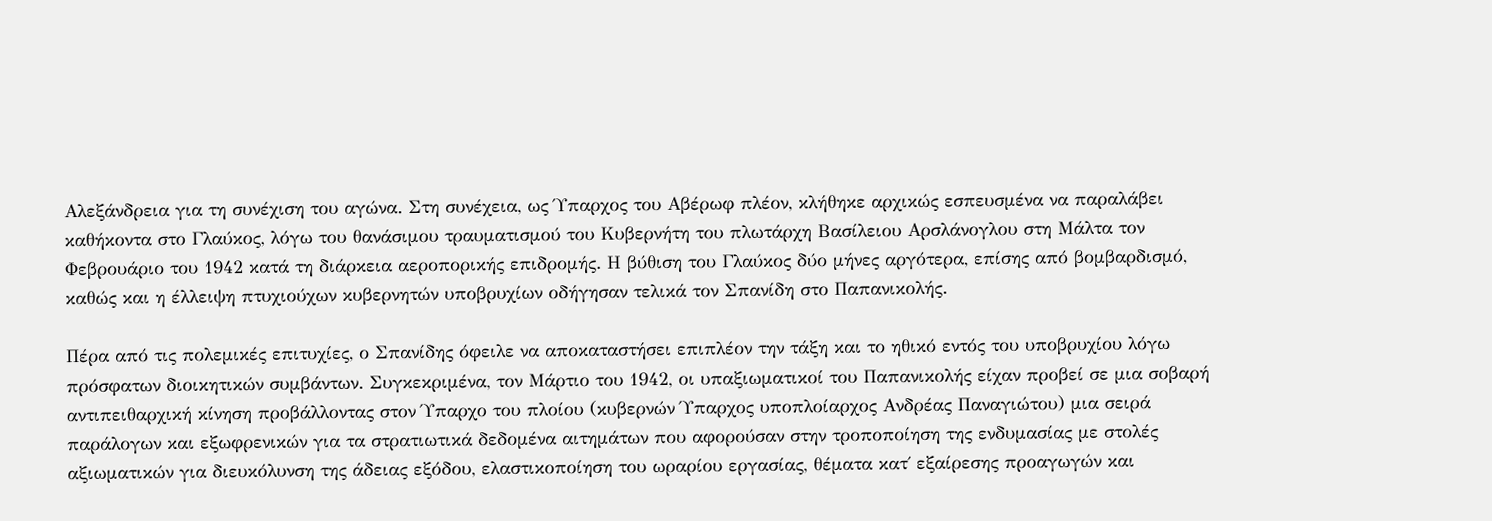Αλεξάνδρεια για τη συνέχιση του αγώνα. Στη συνέχεια, ως Ύπαρχος του Αβέρωφ πλέον, κλήθηκε αρχικώς εσπευσμένα να παραλάβει καθήκοντα στο Γλαύκος, λόγω του θανάσιμου τραυματισμού του Κυβερνήτη του πλωτάρχη Βασίλειου Αρσλάνογλου στη Μάλτα τον Φεβρουάριο του 1942 κατά τη διάρκεια αεροπορικής επιδρομής. Η βύθιση του Γλαύκος δύο μήνες αργότερα, επίσης από βομβαρδισμό, καθώς και η έλλειψη πτυχιούχων κυβερνητών υποβρυχίων οδήγησαν τελικά τον Σπανίδη στο Παπανικολής.

Πέρα από τις πολεμικές επιτυχίες, ο Σπανίδης όφειλε να αποκαταστήσει επιπλέον την τάξη και το ηθικό εντός του υποβρυχίου λόγω πρόσφατων διοικητικών συμβάντων. Συγκεκριμένα, τον Μάρτιο του 1942, οι υπαξιωματικοί του Παπανικολής είχαν προβεί σε μια σοβαρή αντιπειθαρχική κίνηση προβάλλοντας στον Ύπαρχο του πλοίου (κυβερνών Ύπαρχος υποπλοίαρχος Ανδρέας Παναγιώτου) μια σειρά παράλογων και εξωφρενικών για τα στρατιωτικά δεδομένα αιτημάτων που αφορούσαν στην τροποποίηση της ενδυμασίας με στολές αξιωματικών για διευκόλυνση της άδειας εξόδου, ελαστικοποίηση του ωραρίου εργασίας, θέματα κατ΄ εξαίρεσης προαγωγών και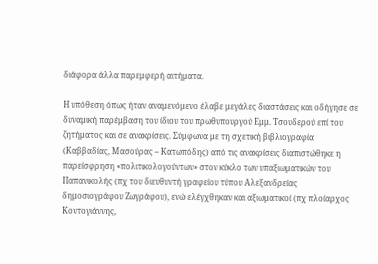διάφορα άλλα παρεμφερή αιτήματα.

Η υπόθεση όπως ήταν αναμενόμενο έλαβε μεγάλες διαστάσεις και οδήγησε σε δυναμική παρέμβαση του ίδιου του πρωθυπουργού Εμμ. Τσουδερού επί του ζητήματος και σε ανακρίσεις. Σύμφωνα με τη σχετική βιβλιογραφία (Καββαδίας, Μασούρας – Κατωπόδης) από τις ανακρίσεις διαπιστώθηκε η παρείσφρηση «πολιτικολογούντων» στον κύκλο των υπαξιωματικών του Παπανικολής (πχ του διευθυντή γραφείου τύπου Αλεξανδρείας δημοσιογράφου Ζωγράφου), ενώ ελέγχθηκαν και αξιωματικοί (πχ πλοίαρχος Κοντογιάννης,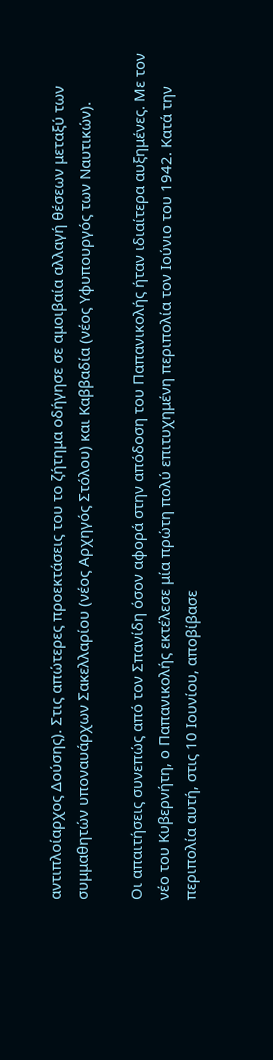αντιπλοίαρχος Δούσης). Στις απώτερες προεκτάσεις του το ζήτημα οδήγησε σε αμοιβαία αλλαγή θέσεων μεταξύ των συμμαθητών υποναυάρχων Σακελλαρίου (νέος Αρχηγός Στόλου) και Καββαδία (νέος Υφυπουργός των Ναυτικών).

Οι απαιτήσεις συνεπώς από τον Σπανίδη όσον αφορά στην απόδοση του Παπανικολής ήταν ιδιαίτερα αυξημένες. Με τον νέο του Κυβερνήτη, ο Παπανικολής εκτέλεσε μία πρώτη πολύ επιτυχημένη περιπολία τον Ιούνιο του 1942. Κατά την περιπολία αυτή, στις 10 Ιουνίου, αποβίβασε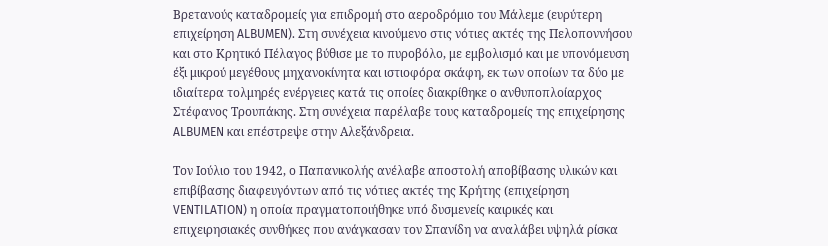Βρετανούς καταδρομείς για επιδρομή στο αεροδρόμιο του Μάλεμε (ευρύτερη επιχείρηση ALBUMEN). Στη συνέχεια κινούμενο στις νότιες ακτές της Πελοποννήσου και στο Κρητικό Πέλαγος βύθισε με το πυροβόλο, με εμβολισμό και με υπονόμευση έξι μικρού μεγέθους μηχανοκίνητα και ιστιοφόρα σκάφη, εκ των οποίων τα δύο με ιδιαίτερα τολμηρές ενέργειες κατά τις οποίες διακρίθηκε ο ανθυποπλοίαρχος Στέφανος Τρουπάκης. Στη συνέχεια παρέλαβε τους καταδρομείς της επιχείρησης ALBUMEN και επέστρεψε στην Αλεξάνδρεια.

Τον Ιούλιο του 1942, ο Παπανικολής ανέλαβε αποστολή αποβίβασης υλικών και επιβίβασης διαφευγόντων από τις νότιες ακτές της Κρήτης (επιχείρηση VENTILATION) η οποία πραγματοποιήθηκε υπό δυσμενείς καιρικές και επιχειρησιακές συνθήκες που ανάγκασαν τον Σπανίδη να αναλάβει υψηλά ρίσκα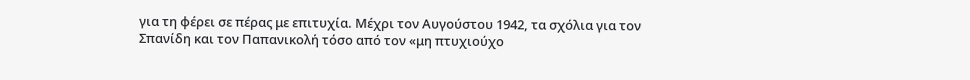για τη φέρει σε πέρας με επιτυχία. Μέχρι τον Αυγούστου 1942, τα σχόλια για τον Σπανίδη και τον Παπανικολή τόσο από τον «μη πτυχιούχο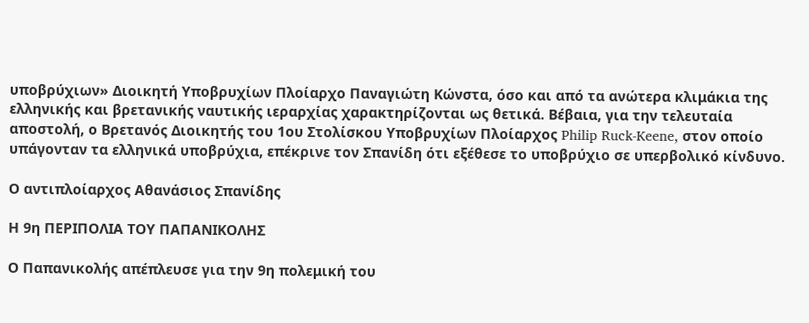υποβρύχιων» Διοικητή Υποβρυχίων Πλοίαρχο Παναγιώτη Κώνστα, όσο και από τα ανώτερα κλιμάκια της ελληνικής και βρετανικής ναυτικής ιεραρχίας χαρακτηρίζονται ως θετικά. Βέβαια, για την τελευταία αποστολή, ο Βρετανός Διοικητής του 1ου Στολίσκου Υποβρυχίων Πλοίαρχος Philip Ruck-Keene, στον οποίο υπάγονταν τα ελληνικά υποβρύχια, επέκρινε τον Σπανίδη ότι εξέθεσε το υποβρύχιο σε υπερβολικό κίνδυνο.

Ο αντιπλοίαρχος Αθανάσιος Σπανίδης

Η 9η ΠΕΡΙΠΟΛΙΑ ΤΟΥ ΠΑΠΑΝΙΚΟΛΗΣ

Ο Παπανικολής απέπλευσε για την 9η πολεμική του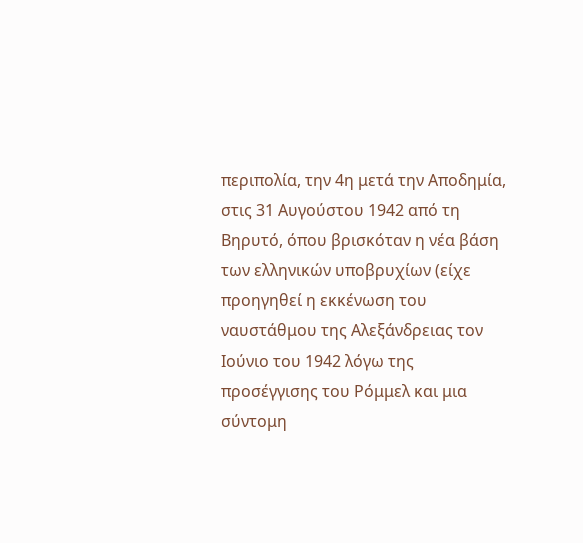περιπολία, την 4η μετά την Αποδημία, στις 31 Αυγούστου 1942 από τη Βηρυτό, όπου βρισκόταν η νέα βάση των ελληνικών υποβρυχίων (είχε προηγηθεί η εκκένωση του ναυστάθμου της Αλεξάνδρειας τον Ιούνιο του 1942 λόγω της προσέγγισης του Ρόμμελ και μια σύντομη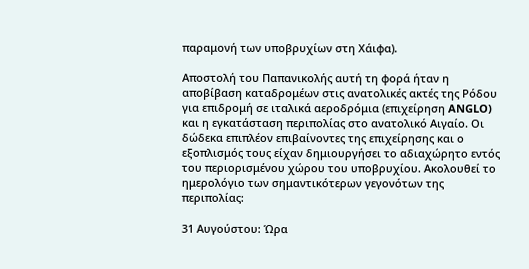παραμονή των υποβρυχίων στη Χάιφα).

Αποστολή του Παπανικολής αυτή τη φορά ήταν η αποβίβαση καταδρομέων στις ανατολικές ακτές της Ρόδου για επιδρομή σε ιταλικά αεροδρόμια (επιχείρηση ANGLO) και η εγκατάσταση περιπολίας στο ανατολικό Αιγαίο. Οι δώδεκα επιπλέον επιβαίνοντες της επιχείρησης και ο εξοπλισμός τους είχαν δημιουργήσει το αδιαχώρητο εντός του περιορισμένου χώρου του υποβρυχίου. Ακολουθεί το ημερολόγιο των σημαντικότερων γεγονότων της περιπολίας:

31 Αυγούστου: Ώρα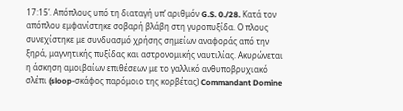17:15’. Απόπλους υπό τη διαταγή υπ’ αριθμόν G.S. 0./28. Κατά τον απόπλου εμφανίστηκε σοβαρή βλάβη στη γυροπυξίδα. Ο πλους συνεχίστηκε με συνδυασμό χρήσης σημείων αναφοράς από την ξηρά, μαγνητικής πυξίδας και αστρονομικής ναυτιλίας. Ακυρώνεται η άσκηση αμοιβαίων επιθέσεων με το γαλλικό ανθυποβρυχιακό σλέπι (sloop-σκάφος παρόμοιο της κορβέτας) Commandant Domine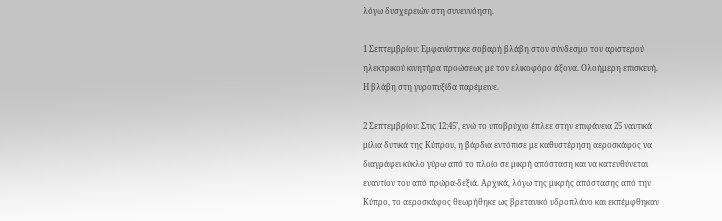λόγω δυσχερειών στη συνεννόηση.

1 Σεπτεμβρίου: Εμφανίστηκε σοβαρή βλάβη στον σύνδεσμο του αριστερού ηλεκτρικού κινητήρα προώσεως με τον ελικοφόρο άξονα. Ολοήμερη επισκευή. Η βλάβη στη γυροπυξίδα παρέμεινε.

2 Σεπτεμβρίου: Στις 12:45’, ενώ το υποβρύχιο έπλεε στην επιφάνεια 25 ναυτικά μίλια δυτικά της Κύπρου, η βάρδια εντόπισε με καθυστέρηση αεροσκάφος να διαγράφει κύκλο γύρω από το πλοίο σε μικρή απόσταση και να κατευθύνεται εναντίον του από πρώρα-δεξιά. Αρχικά, λόγω της μικρής απόστασης από την Κύπρο, το αεροσκάφος θεωρήθηκε ως βρετανικό υδροπλάνο και εκπέμφθηκαν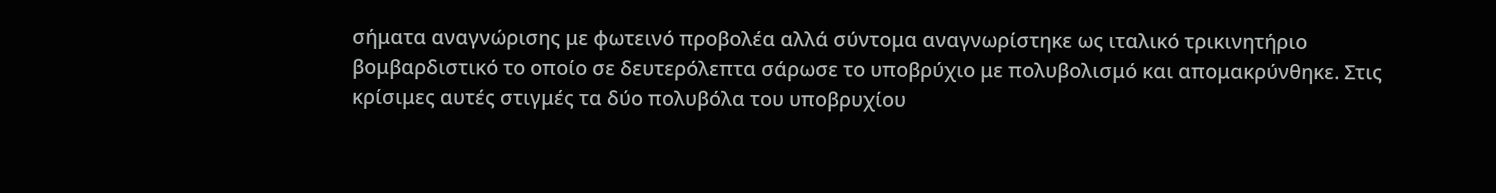σήματα αναγνώρισης με φωτεινό προβολέα αλλά σύντομα αναγνωρίστηκε ως ιταλικό τρικινητήριο βομβαρδιστικό το οποίο σε δευτερόλεπτα σάρωσε το υποβρύχιο με πολυβολισμό και απομακρύνθηκε. Στις κρίσιμες αυτές στιγμές τα δύο πολυβόλα του υποβρυχίου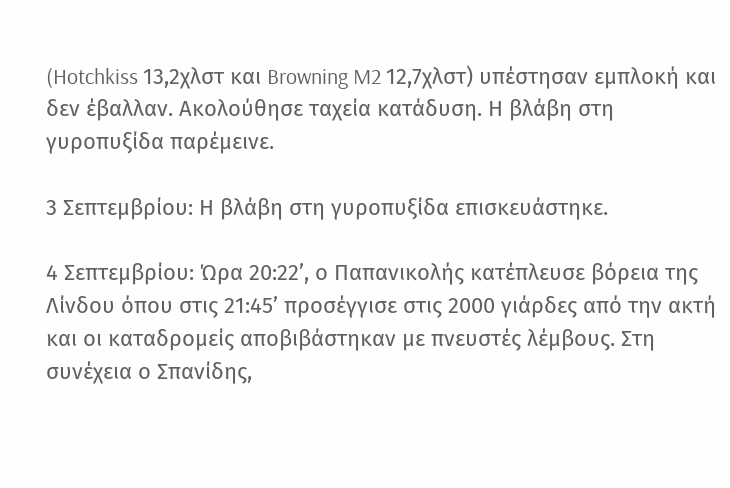(Hotchkiss 13,2χλστ και Browning M2 12,7χλστ) υπέστησαν εμπλοκή και δεν έβαλλαν. Ακολούθησε ταχεία κατάδυση. Η βλάβη στη γυροπυξίδα παρέμεινε.

3 Σεπτεμβρίου: Η βλάβη στη γυροπυξίδα επισκευάστηκε.

4 Σεπτεμβρίου: Ώρα 20:22’, ο Παπανικολής κατέπλευσε βόρεια της Λίνδου όπου στις 21:45’ προσέγγισε στις 2000 γιάρδες από την ακτή και οι καταδρομείς αποβιβάστηκαν με πνευστές λέμβους. Στη συνέχεια ο Σπανίδης,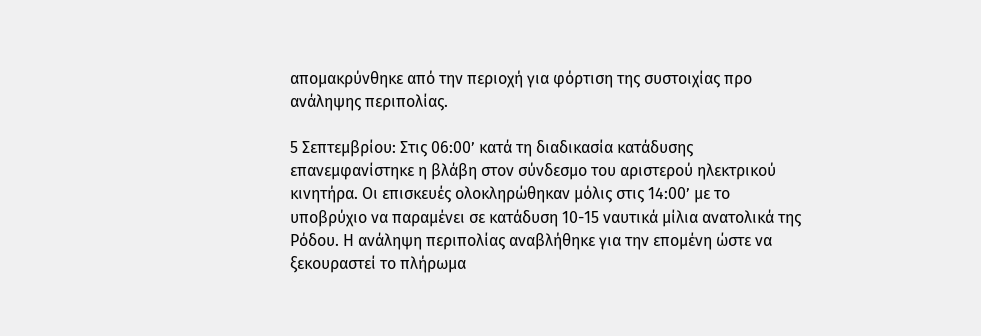απομακρύνθηκε από την περιοχή για φόρτιση της συστοιχίας προ ανάληψης περιπολίας.

5 Σεπτεμβρίου: Στις 06:00’ κατά τη διαδικασία κατάδυσης επανεμφανίστηκε η βλάβη στον σύνδεσμο του αριστερού ηλεκτρικού κινητήρα. Οι επισκευές ολοκληρώθηκαν μόλις στις 14:00’ με το υποβρύχιο να παραμένει σε κατάδυση 10-15 ναυτικά μίλια ανατολικά της Ρόδου. Η ανάληψη περιπολίας αναβλήθηκε για την επομένη ώστε να ξεκουραστεί το πλήρωμα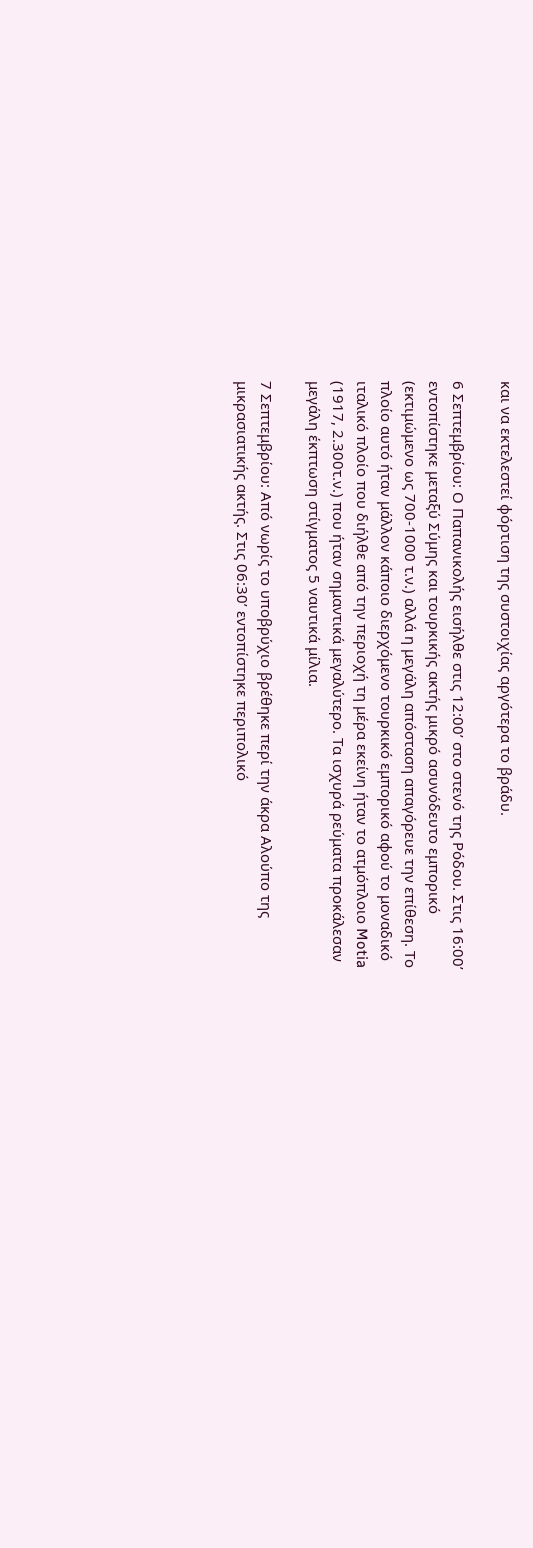και να εκτελεστεί φόρτιση της συστοιχίας αργότερα το βράδυ.

6 Σεπτεμβρίου: Ο Παπανικολής εισήλθε στις 12:00’ στο στενό της Ρόδου. Στις 16:00’ εντοπίστηκε μεταξύ Σύμης και τουρκικής ακτής μικρό ασυνόδευτο εμπορικό (εκτιμώμενο ως 700-1000 τ.ν.) αλλά η μεγάλη απόσταση απαγόρευε την επίθεση. Το πλοίο αυτό ήταν μάλλον κάποιο διερχόμενο τουρκικό εμπορικό αφού το μοναδικό ιταλικό πλοίο που διήλθε από την περιοχή τη μέρα εκείνη ήταν το ατμόπλοιο Motia (1917, 2.300τ.ν.) που ήταν σημαντικά μεγαλύτερο. Τα ισχυρά ρεύματα προκάλεσαν μεγάλη έκπτωση στίγματος 5 ναυτικά μίλια.

7 Σεπτεμβρίου: Από νωρίς το υποβρύχιο βρέθηκε περί την άκρα Αλούπο της μικρασιατικής ακτής. Στις 06:30’ εντοπίστηκε περιπολικό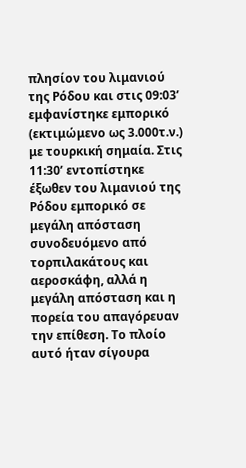πλησίον του λιμανιού της Ρόδου και στις 09:03’ εμφανίστηκε εμπορικό (εκτιμώμενο ως 3.000τ.ν.) με τουρκική σημαία. Στις 11:30’ εντοπίστηκε έξωθεν του λιμανιού της Ρόδου εμπορικό σε μεγάλη απόσταση συνοδευόμενο από τορπιλακάτους και αεροσκάφη, αλλά η μεγάλη απόσταση και η πορεία του απαγόρευαν την επίθεση. Το πλοίο αυτό ήταν σίγουρα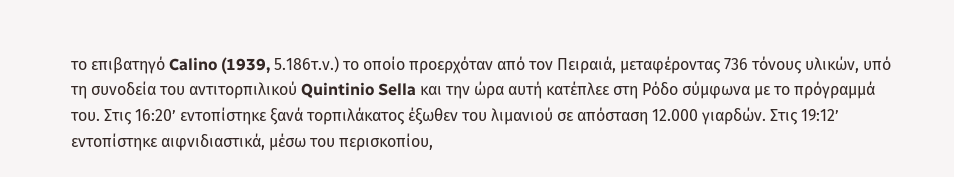το επιβατηγό Calino (1939, 5.186τ.ν.) το οποίο προερχόταν από τον Πειραιά, μεταφέροντας 736 τόνους υλικών, υπό τη συνοδεία του αντιτορπιλικού Quintinio Sella και την ώρα αυτή κατέπλεε στη Ρόδο σύμφωνα με το πρόγραμμά του. Στις 16:20’ εντοπίστηκε ξανά τορπιλάκατος έξωθεν του λιμανιού σε απόσταση 12.000 γιαρδών. Στις 19:12’ εντοπίστηκε αιφνιδιαστικά, μέσω του περισκοπίου,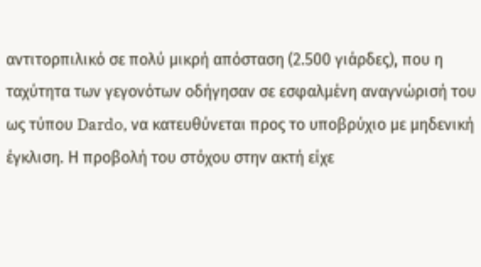αντιτορπιλικό σε πολύ μικρή απόσταση (2.500 γιάρδες), που η ταχύτητα των γεγονότων οδήγησαν σε εσφαλμένη αναγνώρισή του ως τύπου Dardo, να κατευθύνεται προς το υποβρύχιο με μηδενική έγκλιση. Η προβολή του στόχου στην ακτή είχε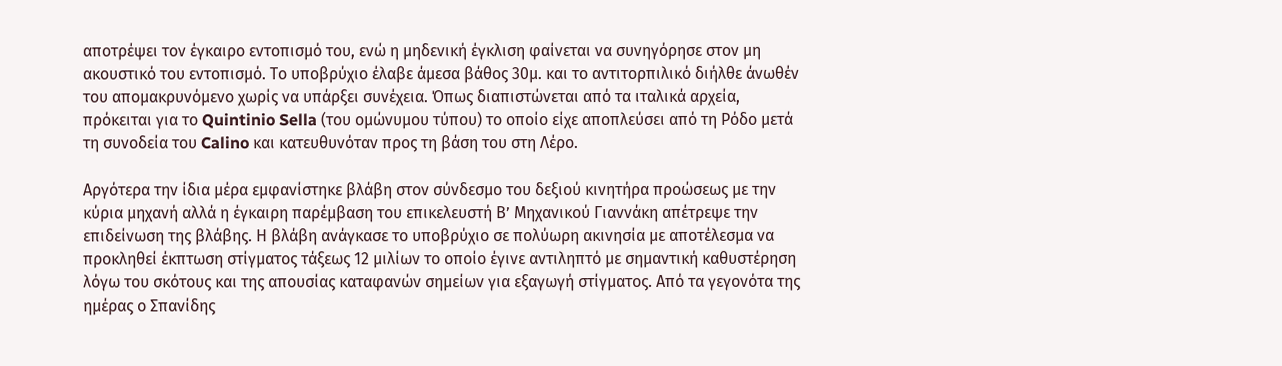αποτρέψει τον έγκαιρο εντοπισμό του, ενώ η μηδενική έγκλιση φαίνεται να συνηγόρησε στον μη ακουστικό του εντοπισμό. Το υποβρύχιο έλαβε άμεσα βάθος 30μ. και το αντιτορπιλικό διήλθε άνωθέν του απομακρυνόμενο χωρίς να υπάρξει συνέχεια. Όπως διαπιστώνεται από τα ιταλικά αρχεία, πρόκειται για το Quintinio Sella (του ομώνυμου τύπου) το οποίο είχε αποπλεύσει από τη Ρόδο μετά τη συνοδεία του Calino και κατευθυνόταν προς τη βάση του στη Λέρο.

Αργότερα την ίδια μέρα εμφανίστηκε βλάβη στον σύνδεσμο του δεξιού κινητήρα προώσεως με την κύρια μηχανή αλλά η έγκαιρη παρέμβαση του επικελευστή Β’ Μηχανικού Γιαννάκη απέτρεψε την επιδείνωση της βλάβης. Η βλάβη ανάγκασε το υποβρύχιο σε πολύωρη ακινησία με αποτέλεσμα να προκληθεί έκπτωση στίγματος τάξεως 12 μιλίων το οποίο έγινε αντιληπτό με σημαντική καθυστέρηση λόγω του σκότους και της απουσίας καταφανών σημείων για εξαγωγή στίγματος. Από τα γεγονότα της ημέρας ο Σπανίδης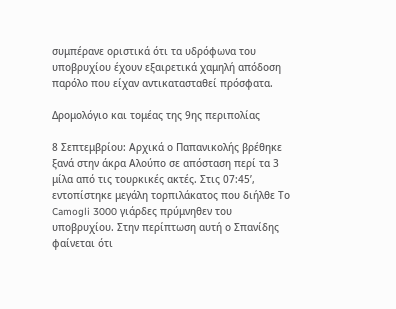συμπέρανε οριστικά ότι τα υδρόφωνα του υποβρυχίου έχουν εξαιρετικά χαμηλή απόδοση παρόλο που είχαν αντικατασταθεί πρόσφατα.

Δρομολόγιο και τομέας της 9ης περιπολίας

8 Σεπτεμβρίου: Αρχικά ο Παπανικολής βρέθηκε ξανά στην άκρα Αλούπο σε απόσταση περί τα 3 μίλα από τις τουρκικές ακτές. Στις 07:45’, εντοπίστηκε μεγάλη τορπιλάκατος που διήλθε Το Camogli 3000 γιάρδες πρύμνηθεν του υποβρυχίου. Στην περίπτωση αυτή ο Σπανίδης φαίνεται ότι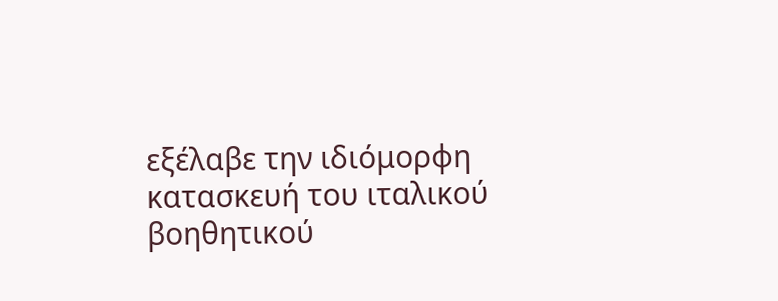εξέλαβε την ιδιόμορφη κατασκευή του ιταλικού βοηθητικού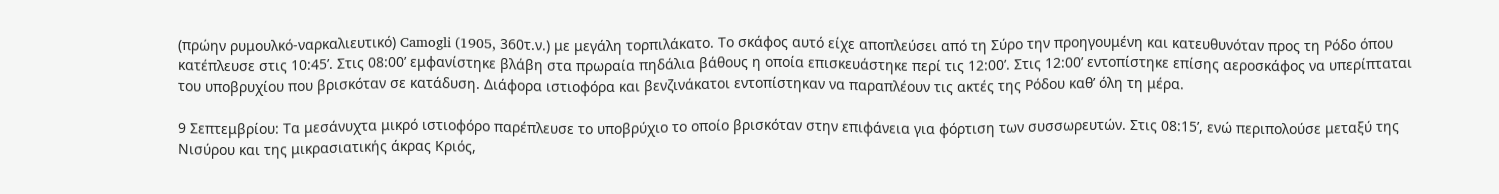(πρώην ρυμουλκό-ναρκαλιευτικό) Camogli (1905, 360τ.ν.) με μεγάλη τορπιλάκατο. Το σκάφος αυτό είχε αποπλεύσει από τη Σύρο την προηγουμένη και κατευθυνόταν προς τη Ρόδο όπου κατέπλευσε στις 10:45’. Στις 08:00’ εμφανίστηκε βλάβη στα πρωραία πηδάλια βάθους η οποία επισκευάστηκε περί τις 12:00’. Στις 12:00’ εντοπίστηκε επίσης αεροσκάφος να υπερίπταται του υποβρυχίου που βρισκόταν σε κατάδυση. Διάφορα ιστιοφόρα και βενζινάκατοι εντοπίστηκαν να παραπλέουν τις ακτές της Ρόδου καθ’ όλη τη μέρα.

9 Σεπτεμβρίου: Τα μεσάνυχτα μικρό ιστιοφόρο παρέπλευσε το υποβρύχιο το οποίο βρισκόταν στην επιφάνεια για φόρτιση των συσσωρευτών. Στις 08:15’, ενώ περιπολούσε μεταξύ της Νισύρου και της μικρασιατικής άκρας Κριός,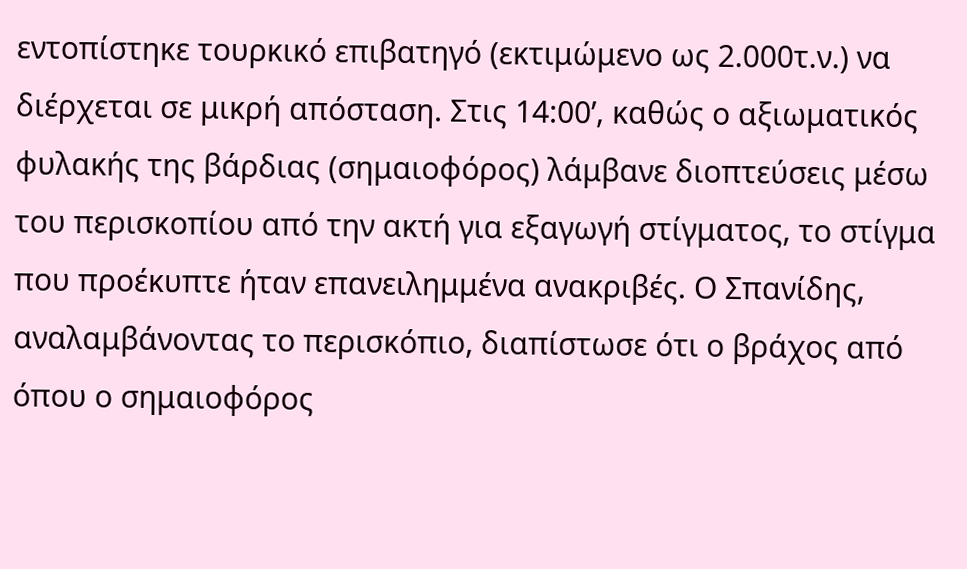εντοπίστηκε τουρκικό επιβατηγό (εκτιμώμενο ως 2.000τ.ν.) να διέρχεται σε μικρή απόσταση. Στις 14:00’, καθώς ο αξιωματικός φυλακής της βάρδιας (σημαιοφόρος) λάμβανε διοπτεύσεις μέσω του περισκοπίου από την ακτή για εξαγωγή στίγματος, το στίγμα που προέκυπτε ήταν επανειλημμένα ανακριβές. Ο Σπανίδης, αναλαμβάνοντας το περισκόπιο, διαπίστωσε ότι ο βράχος από όπου ο σημαιοφόρος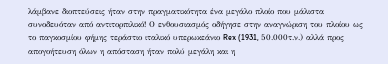λάμβανε διοπτεύσεις ήταν στην πραγματικότητα ένα μεγάλο πλοίο που μάλιστα συνοδευόταν από αντιτορπιλικό! Ο ενθουσιασμός οδήγησε στην αναγνώριση του πλοίου ως το παγκοσμίου φήμης τεράστιο ιταλικό υπερωκεάνιο Rex (1931, 50.000τ.ν.) αλλά προς απογοήτευση όλων η απόσταση ήταν πολύ μεγάλη και η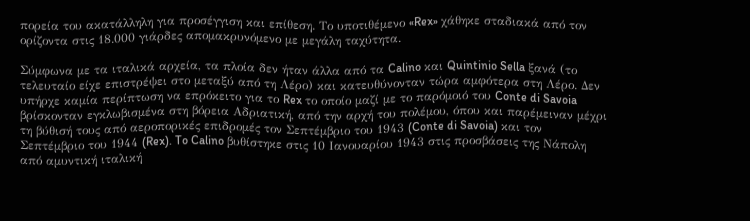πορεία του ακατάλληλη για προσέγγιση και επίθεση. Το υποτιθέμενο «Rex» χάθηκε σταδιακά από τον ορίζοντα στις 18.000 γιάρδες απομακρυνόμενο με μεγάλη ταχύτητα.

Σύμφωνα με τα ιταλικά αρχεία, τα πλοία δεν ήταν άλλα από τα Calino και Quintinio Sella ξανά (το τελευταίο είχε επιστρέψει στο μεταξύ από τη Λέρο) και κατευθύνονταν τώρα αμφότερα στη Λέρο. Δεν υπήρχε καμία περίπτωση να επρόκειτο για το Rex το οποίο μαζί με το παρόμοιό του Conte di Savoia βρίσκονταν εγκλωβισμένα στη βόρεια Αδριατική, από την αρχή του πολέμου, όπου και παρέμειναν μέχρι τη βύθισή τους από αεροπορικές επιδρομές τον Σεπτέμβριο του 1943 (Conte di Savoia) και τον Σεπτέμβριο του 1944 (Rex). To Calino βυθίστηκε στις 10 Ιανουαρίου 1943 στις προσβάσεις της Νάπολη από αμυντική ιταλική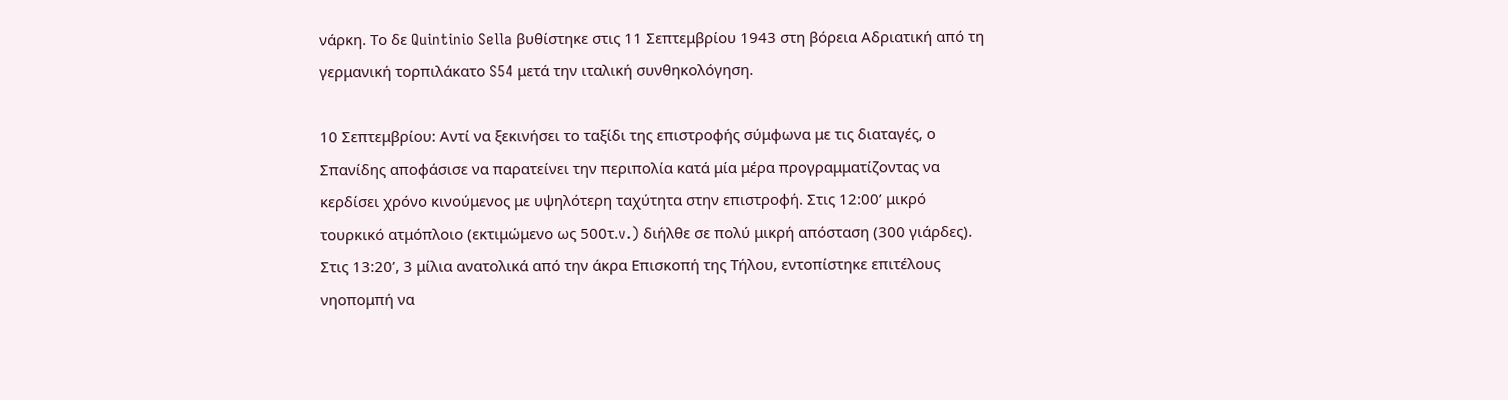νάρκη. Το δε Quintinio Sella βυθίστηκε στις 11 Σεπτεμβρίου 1943 στη βόρεια Αδριατική από τη γερμανική τορπιλάκατο S54 μετά την ιταλική συνθηκολόγηση.

10 Σεπτεμβρίου: Αντί να ξεκινήσει το ταξίδι της επιστροφής σύμφωνα με τις διαταγές, ο Σπανίδης αποφάσισε να παρατείνει την περιπολία κατά μία μέρα προγραμματίζοντας να κερδίσει χρόνο κινούμενος με υψηλότερη ταχύτητα στην επιστροφή. Στις 12:00’ μικρό τουρκικό ατμόπλοιο (εκτιμώμενο ως 500τ.v.) διήλθε σε πολύ μικρή απόσταση (300 γιάρδες). Στις 13:20’, 3 μίλια ανατολικά από την άκρα Επισκοπή της Τήλου, εντοπίστηκε επιτέλους νηοπομπή να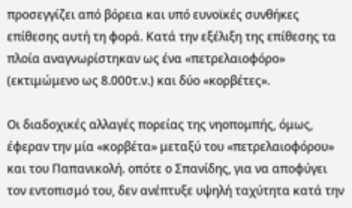προσεγγίζει από βόρεια και υπό ευνοϊκές συνθήκες επίθεσης αυτή τη φορά. Κατά την εξέλιξη της επίθεσης τα πλοία αναγνωρίστηκαν ως ένα «πετρελαιοφόρο» (εκτιμώμενο ως 8.000τ.ν.) και δύο «κορβέτες».

Οι διαδοχικές αλλαγές πορείας της νηοπομπής, όμως, έφεραν την μία «κορβέτα» μεταξύ του «πετρελαιοφόρου» και του Παπανικολή. οπότε ο Σπανίδης, για να αποφύγει τον εντοπισμό του, δεν ανέπτυξε υψηλή ταχύτητα κατά την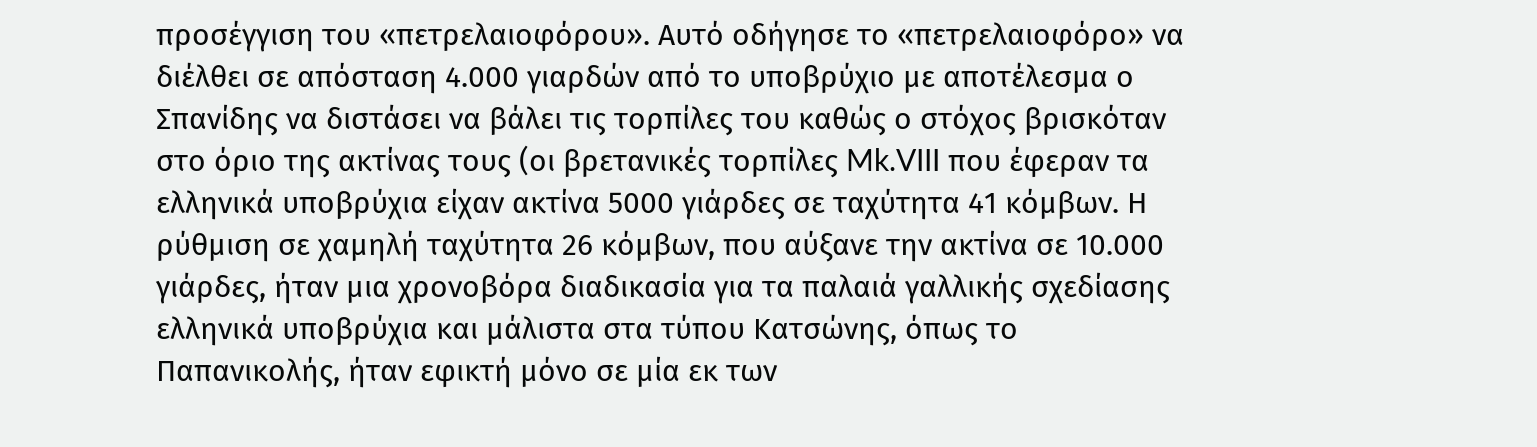προσέγγιση του «πετρελαιοφόρου». Αυτό οδήγησε το «πετρελαιοφόρο» να διέλθει σε απόσταση 4.000 γιαρδών από το υποβρύχιο με αποτέλεσμα ο Σπανίδης να διστάσει να βάλει τις τορπίλες του καθώς ο στόχος βρισκόταν στο όριο της ακτίνας τους (οι βρετανικές τορπίλες Mk.VIII που έφεραν τα ελληνικά υποβρύχια είχαν ακτίνα 5000 γιάρδες σε ταχύτητα 41 κόμβων. Η ρύθμιση σε χαμηλή ταχύτητα 26 κόμβων, που αύξανε την ακτίνα σε 10.000 γιάρδες, ήταν μια χρονοβόρα διαδικασία για τα παλαιά γαλλικής σχεδίασης ελληνικά υποβρύχια και μάλιστα στα τύπου Κατσώνης, όπως το Παπανικολής, ήταν εφικτή μόνο σε μία εκ των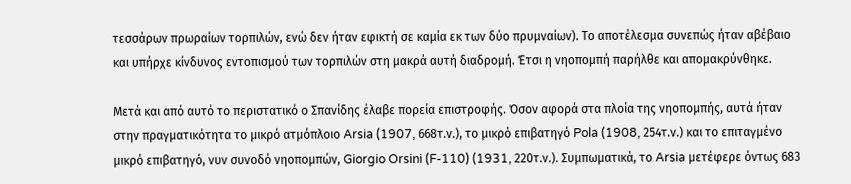τεσσάρων πρωραίων τορπιλών, ενώ δεν ήταν εφικτή σε καμία εκ των δύο πρυμναίων). Το αποτέλεσμα συνεπώς ήταν αβέβαιο και υπήρχε κίνδυνος εντοπισμού των τορπιλών στη μακρά αυτή διαδρομή. Έτσι η νηοπομπή παρήλθε και απομακρύνθηκε.

Μετά και από αυτό το περιστατικό ο Σπανίδης έλαβε πορεία επιστροφής. Όσον αφορά στα πλοία της νηοπομπής, αυτά ήταν στην πραγματικότητα το μικρό ατμόπλοιο Arsia (1907, 668τ.ν.), το μικρό επιβατηγό Pola (1908, 254τ.ν.) και το επιταγμένο μικρό επιβατηγό, νυν συνοδό νηοπομπών, Giorgio Orsini (F-110) (1931, 220τ.ν.). Συμπωματικά, το Arsia μετέφερε όντως 683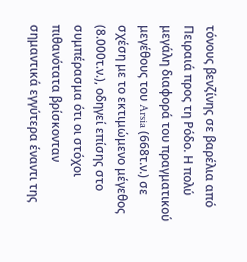τόνους βενζίνης σε βαρέλια από Πειραιά προς τη Ρόδο. Η πολύ μεγάλη διαφορά του πραγματικού μεγέθους του Arsia (668τ.ν.) σε σχέση με το εκτιμώμενο μέγεθος (8.000τ.ν.), οδηγεί επίσης στο συμπέρασμα ότι οι στόχοι πιθανότατα βρίσκονταν σημαντικά εγγύτερα έναντι της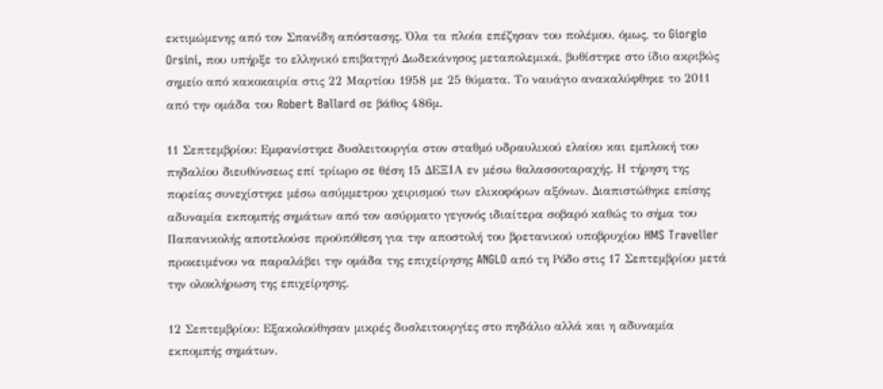εκτιμώμενης από τον Σπανίδη απόστασης. Όλα τα πλοία επέζησαν του πολέμου, όμως, το Giorgio Orsini, που υπήρξε το ελληνικό επιβατηγό Δωδεκάνησος μεταπολεμικά, βυθίστηκε στο ίδιο ακριβώς σημείο από κακοκαιρία στις 22 Μαρτίου 1958 με 25 θύματα. Το ναυάγιο ανακαλύφθηκε το 2011 από την ομάδα του Robert Ballard σε βάθος 486μ.

11 Σεπτεμβρίου: Εμφανίστηκε δυσλειτουργία στον σταθμό υδραυλικού ελαίου και εμπλοκή του πηδαλίου διευθύνσεως επί τρίωρο σε θέση 15 ΔΕΞΙΑ εν μέσω θαλασσοταραχής. Η τήρηση της πορείας συνεχίστηκε μέσω ασύμμετρου χειρισμού των ελικοφόρων αξόνων. Διαπιστώθηκε επίσης αδυναμία εκπομπής σημάτων από τον ασύρματο γεγονός ιδιαίτερα σοβαρό καθώς το σήμα του Παπανικολής αποτελούσε προϋπόθεση για την αποστολή του βρετανικού υποβρυχίου HMS Traveller προκειμένου να παραλάβει την ομάδα της επιχείρησης ANGLO από τη Ρόδο στις 17 Σεπτεμβρίου μετά την ολοκλήρωση της επιχείρησης.

12 Σεπτεμβρίου: Εξακολούθησαν μικρές δυσλειτουργίες στο πηδάλιο αλλά και η αδυναμία εκπομπής σημάτων.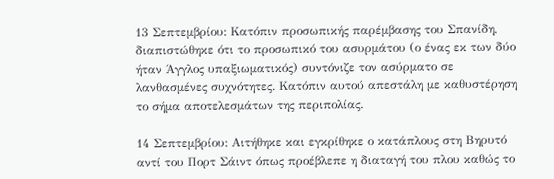13 Σεπτεμβρίου: Κατόπιν προσωπικής παρέμβασης του Σπανίδη, διαπιστώθηκε ότι το προσωπικό του ασυρμάτου (ο ένας εκ των δύο ήταν Άγγλος υπαξιωματικός) συντόνιζε τον ασύρματο σε λανθασμένες συχνότητες. Κατόπιν αυτού απεστάλη με καθυστέρηση το σήμα αποτελεσμάτων της περιπολίας.

14 Σεπτεμβρίου: Αιτήθηκε και εγκρίθηκε ο κατάπλους στη Βηρυτό αντί του Πορτ Σάιντ όπως προέβλεπε η διαταγή του πλου καθώς το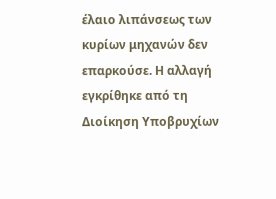έλαιο λιπάνσεως των κυρίων μηχανών δεν επαρκούσε. Η αλλαγή εγκρίθηκε από τη Διοίκηση Υποβρυχίων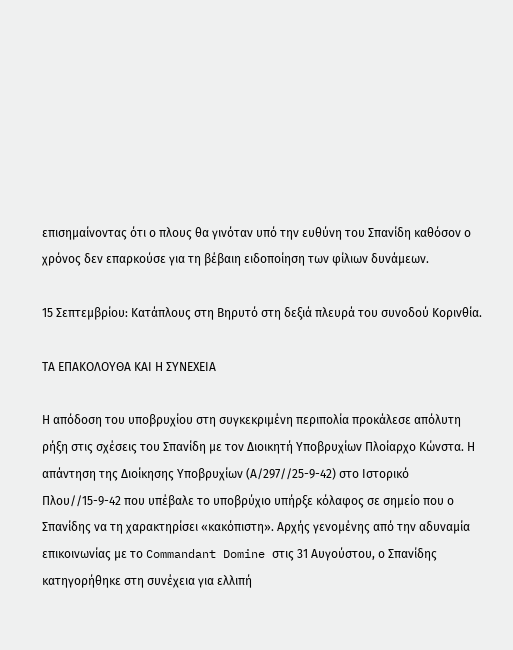επισημαίνοντας ότι ο πλους θα γινόταν υπό την ευθύνη του Σπανίδη καθόσον ο χρόνος δεν επαρκούσε για τη βέβαιη ειδοποίηση των φίλιων δυνάμεων.

15 Σεπτεμβρίου: Κατάπλους στη Βηρυτό στη δεξιά πλευρά του συνοδού Κορινθία.

ΤΑ ΕΠΑΚΟΛΟΥΘΑ ΚΑΙ Η ΣΥΝΕΧΕΙΑ

Η απόδοση του υποβρυχίου στη συγκεκριμένη περιπολία προκάλεσε απόλυτη ρήξη στις σχέσεις του Σπανίδη με τον Διοικητή Υποβρυχίων Πλοίαρχο Κώνστα. Η απάντηση της Διοίκησης Υποβρυχίων (Α/297//25-9-42) στο Ιστορικό Πλου//15-9-42 που υπέβαλε το υποβρύχιο υπήρξε κόλαφος σε σημείο που ο Σπανίδης να τη χαρακτηρίσει «κακόπιστη». Αρχής γενομένης από την αδυναμία επικοινωνίας με το Commandant Domine στις 31 Αυγούστου, ο Σπανίδης κατηγορήθηκε στη συνέχεια για ελλιπή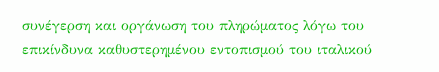συνέγερση και οργάνωση του πληρώματος λόγω του επικίνδυνα καθυστερημένου εντοπισμού του ιταλικού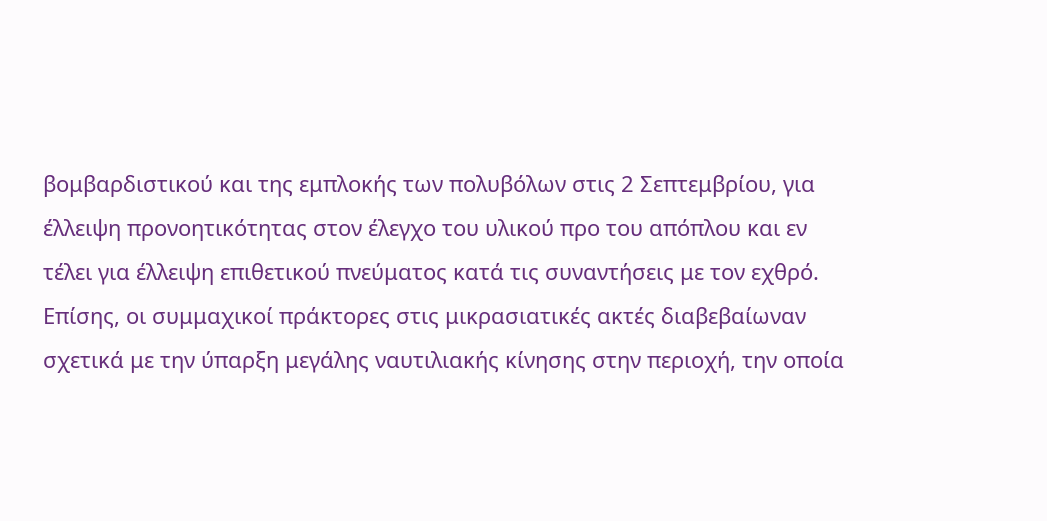βομβαρδιστικού και της εμπλοκής των πολυβόλων στις 2 Σεπτεμβρίου, για έλλειψη προνοητικότητας στον έλεγχο του υλικού προ του απόπλου και εν τέλει για έλλειψη επιθετικού πνεύματος κατά τις συναντήσεις με τον εχθρό. Επίσης, οι συμμαχικοί πράκτορες στις μικρασιατικές ακτές διαβεβαίωναν σχετικά με την ύπαρξη μεγάλης ναυτιλιακής κίνησης στην περιοχή, την οποία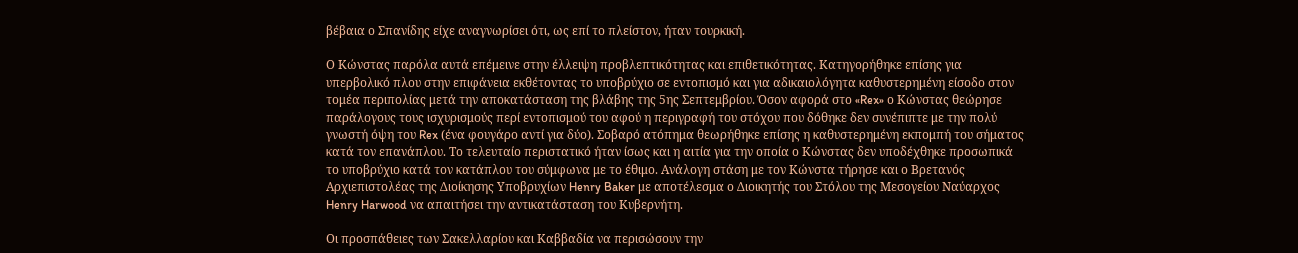βέβαια ο Σπανίδης είχε αναγνωρίσει ότι, ως επί το πλείστον, ήταν τουρκική.

Ο Κώνστας παρόλα αυτά επέμεινε στην έλλειψη προβλεπτικότητας και επιθετικότητας. Κατηγορήθηκε επίσης για υπερβολικό πλου στην επιφάνεια εκθέτοντας το υποβρύχιο σε εντοπισμό και για αδικαιολόγητα καθυστερημένη είσοδο στον τομέα περιπολίας μετά την αποκατάσταση της βλάβης της 5ης Σεπτεμβρίου. Όσον αφορά στο «Rex» ο Κώνστας θεώρησε παράλογους τους ισχυρισμούς περί εντοπισμού του αφού η περιγραφή του στόχου που δόθηκε δεν συνέπιπτε με την πολύ γνωστή όψη του Rex (ένα φουγάρο αντί για δύο). Σοβαρό ατόπημα θεωρήθηκε επίσης η καθυστερημένη εκπομπή του σήματος κατά τον επανάπλου. Το τελευταίο περιστατικό ήταν ίσως και η αιτία για την οποία ο Κώνστας δεν υποδέχθηκε προσωπικά το υποβρύχιο κατά τον κατάπλου του σύμφωνα με το έθιμο. Ανάλογη στάση με τον Κώνστα τήρησε και ο Βρετανός Αρχιεπιστολέας της Διοίκησης Υποβρυχίων Henry Baker με αποτέλεσμα ο Διοικητής του Στόλου της Μεσογείου Ναύαρχος Henry Harwood να απαιτήσει την αντικατάσταση του Κυβερνήτη.

Οι προσπάθειες των Σακελλαρίου και Καββαδία να περισώσουν την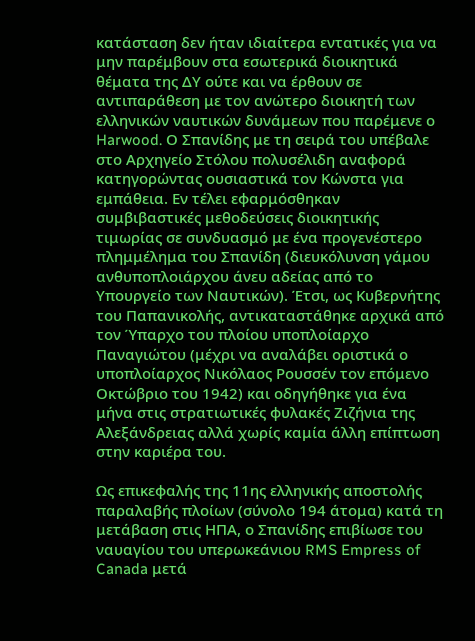κατάσταση δεν ήταν ιδιαίτερα εντατικές για να μην παρέμβουν στα εσωτερικά διοικητικά θέματα της ΔΥ ούτε και να έρθουν σε αντιπαράθεση με τον ανώτερο διοικητή των ελληνικών ναυτικών δυνάμεων που παρέμενε ο Harwood. Ο Σπανίδης με τη σειρά του υπέβαλε στο Αρχηγείο Στόλου πολυσέλιδη αναφορά κατηγορώντας ουσιαστικά τον Κώνστα για εμπάθεια. Εν τέλει εφαρμόσθηκαν συμβιβαστικές μεθοδεύσεις διοικητικής τιμωρίας σε συνδυασμό με ένα προγενέστερο πλημμέλημα του Σπανίδη (διευκόλυνση γάμου ανθυποπλοιάρχου άνευ αδείας από το Υπουργείο των Ναυτικών). Έτσι, ως Κυβερνήτης του Παπανικολής, αντικαταστάθηκε αρχικά από τον Ύπαρχο του πλοίου υποπλοίαρχο Παναγιώτου (μέχρι να αναλάβει οριστικά ο υποπλοίαρχος Νικόλαος Ρουσσέν τον επόμενο Οκτώβριο του 1942) και οδηγήθηκε για ένα μήνα στις στρατιωτικές φυλακές Ζιζήνια της Αλεξάνδρειας αλλά χωρίς καμία άλλη επίπτωση στην καριέρα του.

Ως επικεφαλής της 11ης ελληνικής αποστολής παραλαβής πλοίων (σύνολο 194 άτομα) κατά τη μετάβαση στις ΗΠΑ, ο Σπανίδης επιβίωσε του ναυαγίου του υπερωκεάνιου RMS Empress of Canada μετά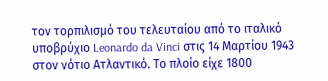τον τορπιλισμό του τελευταίου από το ιταλικό υποβρύχιο Leonardo da Vinci στις 14 Μαρτίου 1943 στον νότιο Ατλαντικό. Το πλοίο είχε 1800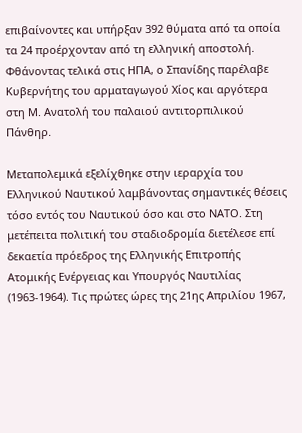επιβαίνοντες και υπήρξαν 392 θύματα από τα οποία τα 24 προέρχονταν από τη ελληνική αποστολή. Φθάνοντας τελικά στις ΗΠΑ, ο Σπανίδης παρέλαβε Κυβερνήτης του αρματαγωγού Χίος και αργότερα στη Μ. Ανατολή του παλαιού αντιτορπιλικού Πάνθηρ.

Μεταπολεμικά εξελίχθηκε στην ιεραρχία του Ελληνικού Ναυτικού λαμβάνοντας σημαντικές θέσεις τόσο εντός του Ναυτικού όσο και στο ΝΑΤΟ. Στη μετέπειτα πολιτική του σταδιοδρομία διετέλεσε επί δεκαετία πρόεδρος της Ελληνικής Επιτροπής Ατομικής Ενέργειας και Υπουργός Ναυτιλίας (1963-1964). Τις πρώτες ώρες της 21ης Απριλίου 1967,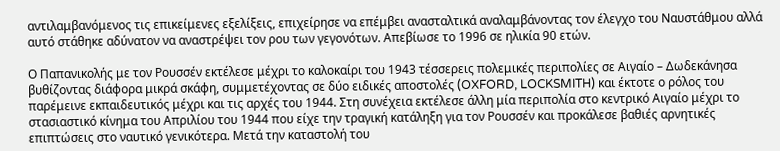αντιλαμβανόμενος τις επικείμενες εξελίξεις, επιχείρησε να επέμβει ανασταλτικά αναλαμβάνοντας τον έλεγχο του Ναυστάθμου αλλά αυτό στάθηκε αδύνατον να αναστρέψει τον ρου των γεγονότων. Απεβίωσε το 1996 σε ηλικία 90 ετών.

Ο Παπανικολής με τον Ρουσσέν εκτέλεσε μέχρι το καλοκαίρι του 1943 τέσσερεις πολεμικές περιπολίες σε Αιγαίο – Δωδεκάνησα βυθίζοντας διάφορα μικρά σκάφη, συμμετέχοντας σε δύο ειδικές αποστολές (OXFORD, LOCKSMITH) και έκτοτε ο ρόλος του παρέμεινε εκπαιδευτικός μέχρι και τις αρχές του 1944. Στη συνέχεια εκτέλεσε άλλη μία περιπολία στο κεντρικό Αιγαίο μέχρι το στασιαστικό κίνημα του Απριλίου του 1944 που είχε την τραγική κατάληξη για τον Ρουσσέν και προκάλεσε βαθιές αρνητικές επιπτώσεις στο ναυτικό γενικότερα. Μετά την καταστολή του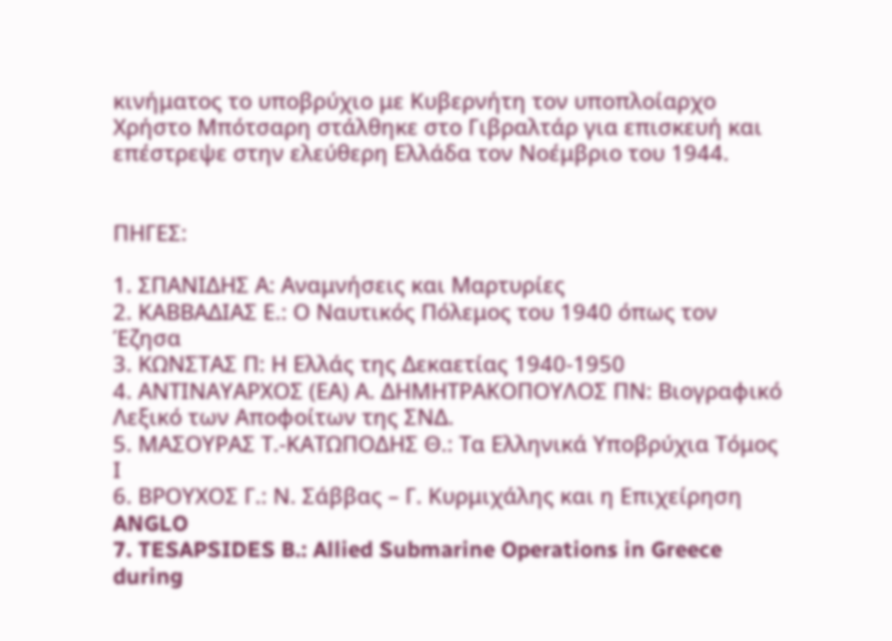κινήματος το υποβρύχιο με Κυβερνήτη τον υποπλοίαρχο Χρήστο Μπότσαρη στάλθηκε στο Γιβραλτάρ για επισκευή και επέστρεψε στην ελεύθερη Ελλάδα τον Νοέμβριο του 1944.


ΠΗΓΕΣ:

1. ΣΠΑΝΙΔΗΣ Α: Αναμνήσεις και Μαρτυρίες
2. ΚΑΒΒΑΔΙΑΣ Ε.: Ο Ναυτικός Πόλεμος του 1940 όπως τον Έζησα
3. ΚΩΝΣΤΑΣ Π: Η Ελλάς της Δεκαετίας 1940-1950
4. ΑΝΤΙΝΑΥΑΡΧΟΣ (ΕΑ) Α. ΔΗΜΗΤΡΑΚΟΠΟΥΛΟΣ ΠΝ: Βιογραφικό Λεξικό των Αποφοίτων της ΣΝΔ.
5. ΜΑΣΟΥΡΑΣ Τ.-ΚΑΤΩΠΟΔΗΣ Θ.: Τα Ελληνικά Υποβρύχια Τόμος Ι
6. ΒΡΟΥΧΟΣ Γ.: Ν. Σάββας – Γ. Κυρμιχάλης και η Επιχείρηση ANGLO
7. TESAPSIDES B.: Allied Submarine Operations in Greece during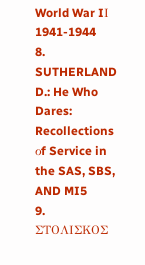World War IΙ 1941-1944
8. SUTHERLAND D.: He Who Dares: Recollections οf Service in the SAS, SBS, AND MI5
9. ΣΤΟΛΙΣΚΟΣ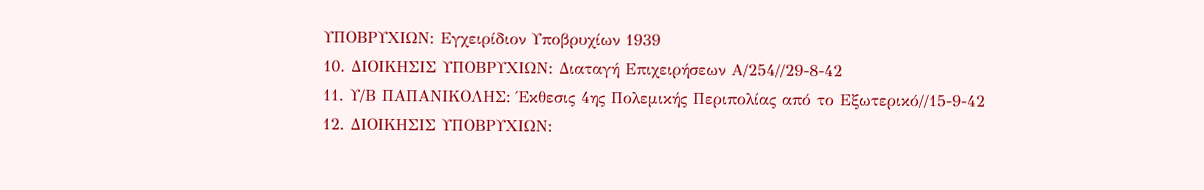ΥΠΟΒΡΥΧΙΩΝ: Εγχειρίδιον Υποβρυχίων 1939
10. ΔΙΟΙΚΗΣΙΣ ΥΠΟΒΡΥΧΙΩΝ: Διαταγή Επιχειρήσεων Α/254//29-8-42
11. Υ/Β ΠΑΠΑΝΙΚΟΛΗΣ: Έκθεσις 4ης Πολεμικής Περιπολίας από το Εξωτερικό//15-9-42
12. ΔΙΟΙΚΗΣΙΣ ΥΠΟΒΡΥΧΙΩΝ: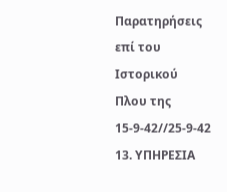Παρατηρήσεις επί του Ιστορικού Πλου της 15-9-42//25-9-42
13. ΥΠΗΡΕΣΙΑ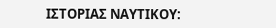ΙΣΤΟΡΙΑΣ ΝΑΥΤΙΚΟΥ: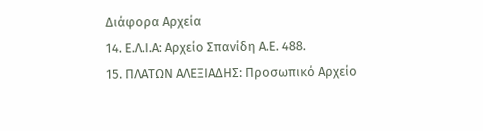Διάφορα Αρχεία
14. Ε.Λ.Ι.Α: Αρχείο Σπανίδη Α.Ε. 488.
15. ΠΛΑΤΩΝ ΑΛΕΞΙΑΔΗΣ: Προσωπικό Αρχείο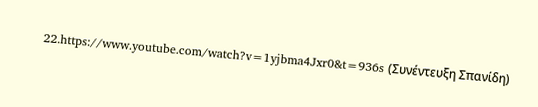22.https://www.youtube.com/watch?v=1yjbma4Jxr0&t=936s (Συνέντευξη Σπανίδη)